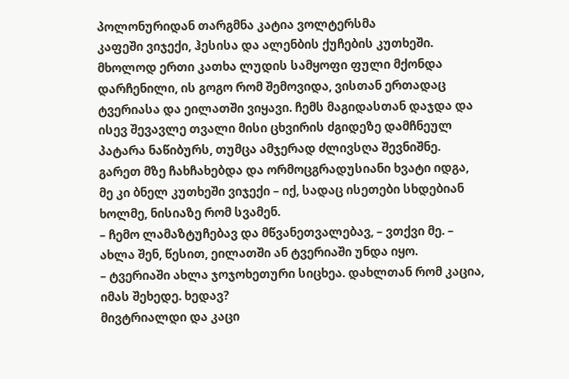პოლონურიდან თარგმნა კატია ვოლტერსმა
კაფეში ვიჯექი, ჰესისა და ალენბის ქუჩების კუთხეში. მხოლოდ ერთი კათხა ლუდის სამყოფი ფული მქონდა დარჩენილი, ის გოგო რომ შემოვიდა, ვისთან ერთადაც ტვერიასა და ეილათში ვიყავი. ჩემს მაგიდასთან დაჯდა და ისევ შევავლე თვალი მისი ცხვირის ძგიდეზე დამჩნეულ პატარა ნაწიბურს, თუმცა ამჯერად ძლივსღა შევნიშნე. გარეთ მზე ჩახჩახებდა და ორმოცგრადუსიანი ხვატი იდგა, მე კი ბნელ კუთხეში ვიჯექი – იქ, სადაც ისეთები სხდებიან ხოლმე, ნისიაზე რომ სვამენ.
– ჩემო ლამაზტუჩებავ და მწვანეთვალებავ, – ვთქვი მე. – ახლა შენ, წესით, ეილათში ან ტვერიაში უნდა იყო.
– ტვერიაში ახლა ჯოჯოხეთური სიცხეა. დახლთან რომ კაცია, იმას შეხედე. ხედავ?
მივტრიალდი და კაცი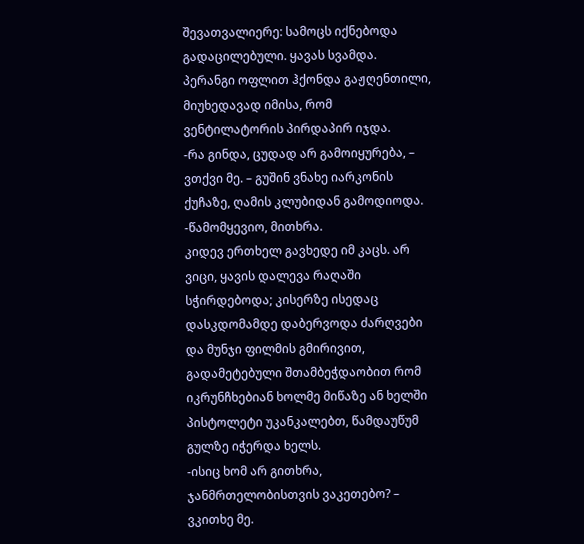შევათვალიერე: სამოცს იქნებოდა გადაცილებული. ყავას სვამდა. პერანგი ოფლით ჰქონდა გაჟღენთილი, მიუხედავად იმისა, რომ ვენტილატორის პირდაპირ იჯდა.
-რა გინდა, ცუდად არ გამოიყურება, – ვთქვი მე. – გუშინ ვნახე იარკონის ქუჩაზე, ღამის კლუბიდან გამოდიოდა.
-წამომყევიო, მითხრა.
კიდევ ერთხელ გავხედე იმ კაცს. არ ვიცი, ყავის დალევა რაღაში სჭირდებოდა; კისერზე ისედაც დასკდომამდე დაბერვოდა ძარღვები და მუნჯი ფილმის გმირივით, გადამეტებული შთამბეჭდაობით რომ იკრუნჩხებიან ხოლმე მიწაზე ან ხელში პისტოლეტი უკანკალებთ, წამდაუწუმ გულზე იჭერდა ხელს.
-ისიც ხომ არ გითხრა, ჯანმრთელობისთვის ვაკეთებო? – ვკითხე მე.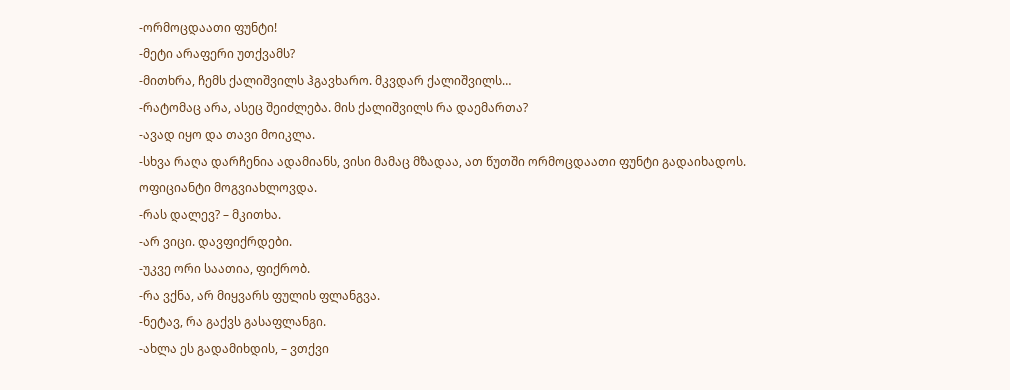-ორმოცდაათი ფუნტი!
-მეტი არაფერი უთქვამს?
-მითხრა, ჩემს ქალიშვილს ჰგავხარო. მკვდარ ქალიშვილს…
-რატომაც არა, ასეც შეიძლება. მის ქალიშვილს რა დაემართა?
-ავად იყო და თავი მოიკლა.
-სხვა რაღა დარჩენია ადამიანს, ვისი მამაც მზადაა, ათ წუთში ორმოცდაათი ფუნტი გადაიხადოს.
ოფიციანტი მოგვიახლოვდა.
-რას დალევ? – მკითხა.
-არ ვიცი. დავფიქრდები.
-უკვე ორი საათია, ფიქრობ.
-რა ვქნა, არ მიყვარს ფულის ფლანგვა.
-ნეტავ, რა გაქვს გასაფლანგი.
-ახლა ეს გადამიხდის, – ვთქვი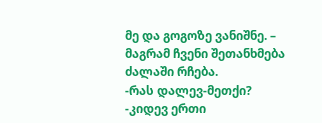მე და გოგოზე ვანიშნე. – მაგრამ ჩვენი შეთანხმება ძალაში რჩება.
-რას დალევ-მეთქი?
-კიდევ ერთი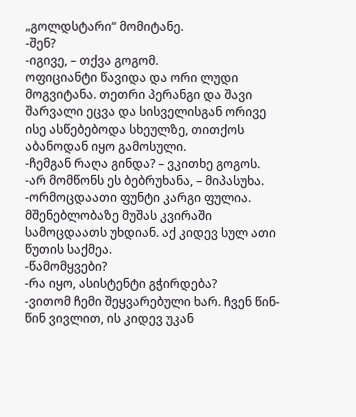„გოლდსტარი“ მომიტანე.
-შენ?
-იგივე, – თქვა გოგომ.
ოფიციანტი წავიდა და ორი ლუდი მოგვიტანა. თეთრი პერანგი და შავი შარვალი ეცვა და სისველისგან ორივე ისე ასწებებოდა სხეულზე, თითქოს აბანოდან იყო გამოსული.
-ჩემგან რაღა გინდა? – ვკითხე გოგოს.
-არ მომწონს ეს ბებრუხანა, – მიპასუხა.
-ორმოცდაათი ფუნტი კარგი ფულია. მშენებლობაზე მუშას კვირაში სამოცდაათს უხდიან. აქ კიდევ სულ ათი წუთის საქმეა.
-წამომყვები?
-რა იყო, ასისტენტი გჭირდება?
-ვითომ ჩემი შეყვარებული ხარ. ჩვენ წინ-წინ ვივლით, ის კიდევ უკან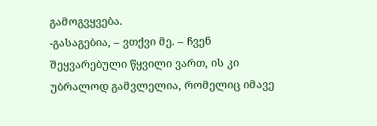გამოგვყვება.
-გასაგებია, – ვთქვი მე. – ჩვენ შეყვარებული წყვილი ვართ, ის კი უბრალოდ გამვლელია, რომელიც იმავე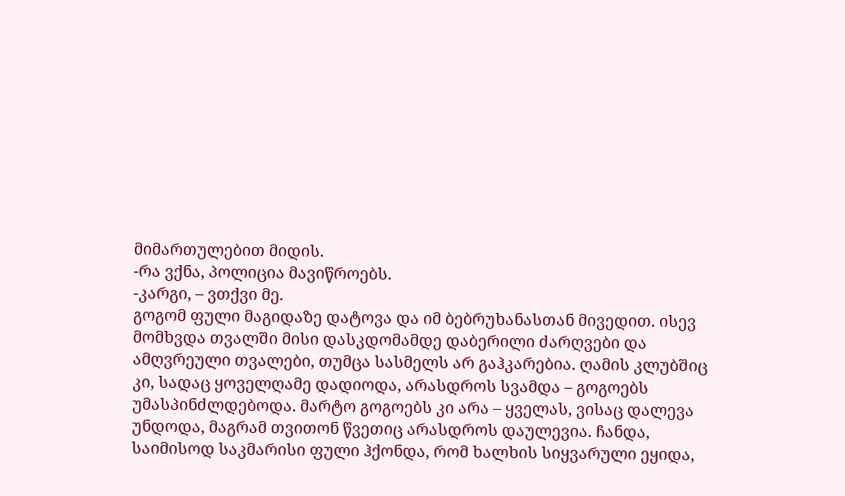მიმართულებით მიდის.
-რა ვქნა, პოლიცია მავიწროებს.
-კარგი, – ვთქვი მე.
გოგომ ფული მაგიდაზე დატოვა და იმ ბებრუხანასთან მივედით. ისევ მომხვდა თვალში მისი დასკდომამდე დაბერილი ძარღვები და ამღვრეული თვალები, თუმცა სასმელს არ გაჰკარებია. ღამის კლუბშიც კი, სადაც ყოველღამე დადიოდა, არასდროს სვამდა – გოგოებს უმასპინძლდებოდა. მარტო გოგოებს კი არა – ყველას, ვისაც დალევა უნდოდა, მაგრამ თვითონ წვეთიც არასდროს დაულევია. ჩანდა, საიმისოდ საკმარისი ფული ჰქონდა, რომ ხალხის სიყვარული ეყიდა,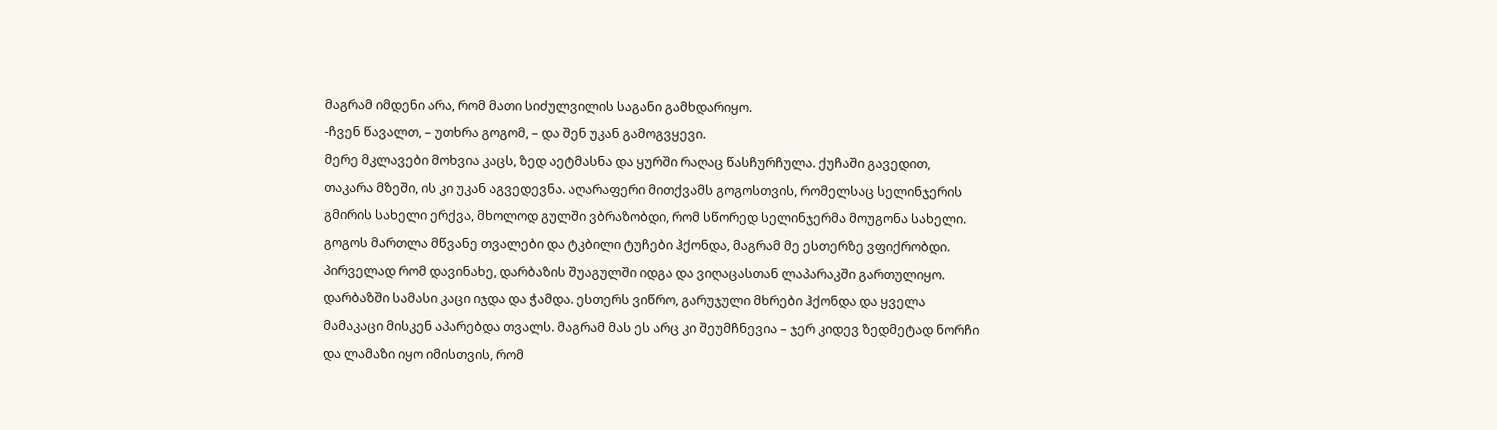მაგრამ იმდენი არა, რომ მათი სიძულვილის საგანი გამხდარიყო.
-ჩვენ წავალთ, – უთხრა გოგომ, – და შენ უკან გამოგვყევი.
მერე მკლავები მოხვია კაცს, ზედ აეტმასნა და ყურში რაღაც წასჩურჩულა. ქუჩაში გავედით, თაკარა მზეში, ის კი უკან აგვედევნა. აღარაფერი მითქვამს გოგოსთვის, რომელსაც სელინჯერის გმირის სახელი ერქვა, მხოლოდ გულში ვბრაზობდი, რომ სწორედ სელინჯერმა მოუგონა სახელი. გოგოს მართლა მწვანე თვალები და ტკბილი ტუჩები ჰქონდა, მაგრამ მე ესთერზე ვფიქრობდი. პირველად რომ დავინახე, დარბაზის შუაგულში იდგა და ვიღაცასთან ლაპარაკში გართულიყო. დარბაზში სამასი კაცი იჯდა და ჭამდა. ესთერს ვიწრო, გარუჯული მხრები ჰქონდა და ყველა მამაკაცი მისკენ აპარებდა თვალს. მაგრამ მას ეს არც კი შეუმჩნევია – ჯერ კიდევ ზედმეტად ნორჩი და ლამაზი იყო იმისთვის, რომ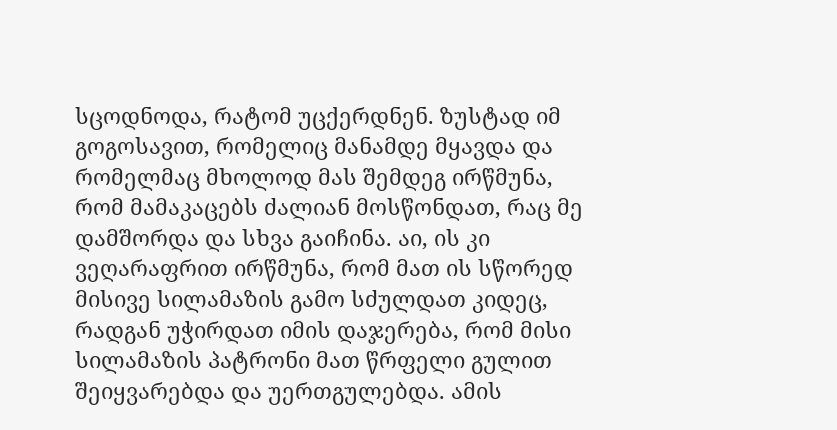სცოდნოდა, რატომ უცქერდნენ. ზუსტად იმ გოგოსავით, რომელიც მანამდე მყავდა და რომელმაც მხოლოდ მას შემდეგ ირწმუნა, რომ მამაკაცებს ძალიან მოსწონდათ, რაც მე დამშორდა და სხვა გაიჩინა. აი, ის კი ვეღარაფრით ირწმუნა, რომ მათ ის სწორედ მისივე სილამაზის გამო სძულდათ კიდეც, რადგან უჭირდათ იმის დაჯერება, რომ მისი სილამაზის პატრონი მათ წრფელი გულით შეიყვარებდა და უერთგულებდა. ამის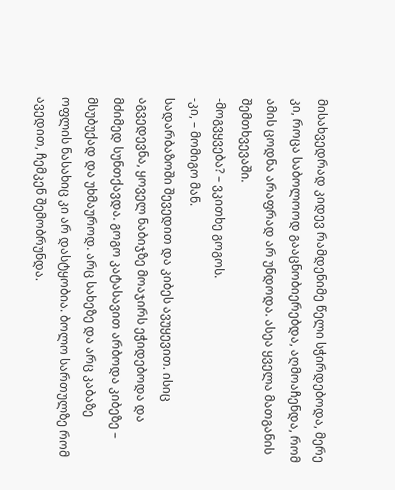მისახვედრად კიდევ რამდენიმე წელი სჭირდებოდა, მერე კი, როცა საბოლოოდ გააცნობიერებდა, აღმოაჩენდა, რომ ამის ცოდნა არაფრად არ უნდოდა. ასეა ყველა მათგანის შემთხვევაში.
-მოგვყვება? – ვკითხე გოგოს.
-კი, – მომიგო მან.
სადარბაზოში შევედით და კიბეს ავუყევით. ისიც აგვედევნა, ყოველ ნაბიჯზე მოაჯირს ეჭიდებოდა და მძიმედ სუნთქავდა. გოგო კატასავით არბოდა კიბეზე – მსუბუქად და უხმაუროდ. არც სახეზე და არც კაბაზე ოფლის ნასახიც კი არ დასტყობია. ბოლო სართულზე რომ ავედით, ჩემკენ შემობრუნდა.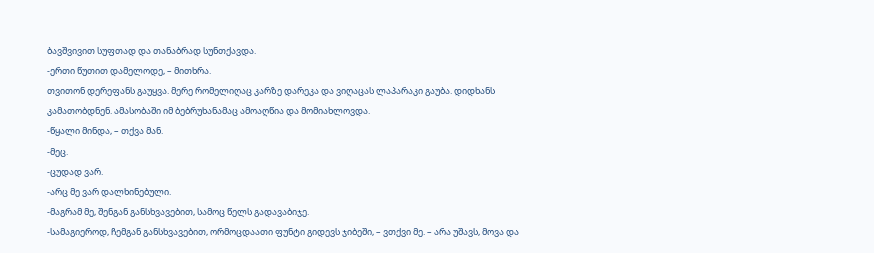ბავშვივით სუფთად და თანაბრად სუნთქავდა.
-ერთი წუთით დამელოდე, – მითხრა.
თვითონ დერეფანს გაუყვა. მერე რომელიღაც კარზე დარეკა და ვიღაცას ლაპარაკი გაუბა. დიდხანს კამათობდნენ. ამასობაში იმ ბებრუხანამაც ამოაღწია და მომიახლოვდა.
-წყალი მინდა, – თქვა მან.
-მეც.
-ცუდად ვარ.
-არც მე ვარ დალხინებული.
-მაგრამ მე, შენგან განსხვავებით, სამოც წელს გადავაბიჯე.
-სამაგიეროდ, ჩემგან განსხვავებით, ორმოცდაათი ფუნტი გიდევს ჯიბეში, – ვთქვი მე. – არა უშავს, მოვა და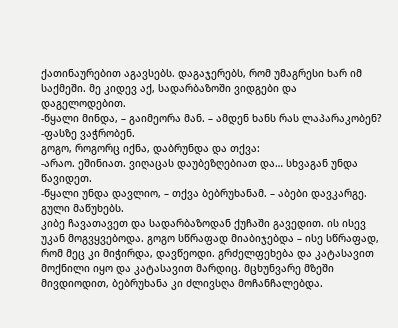ქათინაურებით აგავსებს. დაგაჯერებს, რომ უმაგრესი ხარ იმ საქმეში. მე კიდევ აქ, სადარბაზოში ვიდგები და დაგელოდებით.
-წყალი მინდა, – გაიმეორა მან. – ამდენ ხანს რას ლაპარაკობენ?
-ფასზე ვაჭრობენ.
გოგო, როგორც იქნა, დაბრუნდა და თქვა:
-არაო. ეშინიათ. ვიღაცას დაუბეზღებიათ და… სხვაგან უნდა წავიდეთ.
-წყალი უნდა დავლიო, – თქვა ბებრუხანამ. – აბები დავკარგე. გული მაწუხებს.
კიბე ჩავათავეთ და სადარბაზოდან ქუჩაში გავედით. ის ისევ უკან მოგვყვებოდა. გოგო სწრაფად მიაბიჯებდა – ისე სწრაფად, რომ მეც კი მიჭირდა, დავწეოდი. გრძელფეხება და კატასავით მოქნილი იყო და კატასავით მარდიც. მცხუნვარე მზეში მივდიოდით, ბებრუხანა კი ძლივსღა მოჩანჩალებდა.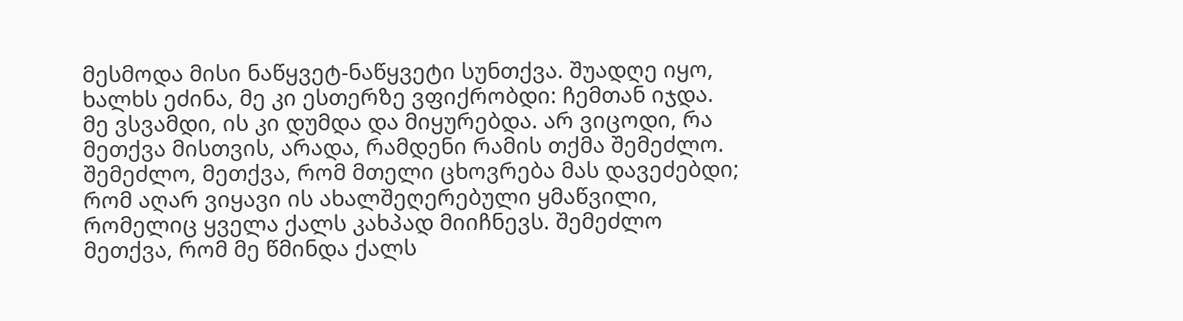მესმოდა მისი ნაწყვეტ-ნაწყვეტი სუნთქვა. შუადღე იყო, ხალხს ეძინა, მე კი ესთერზე ვფიქრობდი: ჩემთან იჯდა. მე ვსვამდი, ის კი დუმდა და მიყურებდა. არ ვიცოდი, რა მეთქვა მისთვის, არადა, რამდენი რამის თქმა შემეძლო. შემეძლო, მეთქვა, რომ მთელი ცხოვრება მას დავეძებდი; რომ აღარ ვიყავი ის ახალშეღერებული ყმაწვილი, რომელიც ყველა ქალს კახპად მიიჩნევს. შემეძლო მეთქვა, რომ მე წმინდა ქალს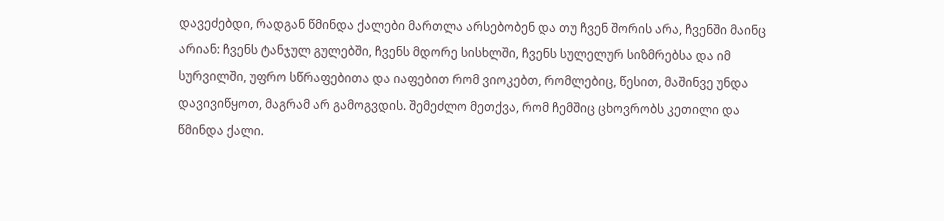დავეძებდი, რადგან წმინდა ქალები მართლა არსებობენ და თუ ჩვენ შორის არა, ჩვენში მაინც არიან: ჩვენს ტანჯულ გულებში, ჩვენს მდორე სისხლში, ჩვენს სულელურ სიზმრებსა და იმ სურვილში, უფრო სწრაფებითა და იაფებით რომ ვიოკებთ, რომლებიც, წესით, მაშინვე უნდა დავივიწყოთ, მაგრამ არ გამოგვდის. შემეძლო მეთქვა, რომ ჩემშიც ცხოვრობს კეთილი და წმინდა ქალი.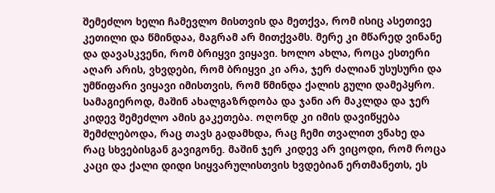შემეძლო ხელი ჩამევლო მისთვის და მეთქვა, რომ ისიც ასეთივე კეთილი და წმინდაა, მაგრამ არ მითქვამს. მერე კი მწარედ ვინანე და დავასკვენი, რომ ბრიყვი ვიყავი. ხოლო ახლა, როცა ესთერი აღარ არის, ვხვდები, რომ ბრიყვი კი არა, ჯერ ძალიან უსუსური და უმწიფარი ვიყავი იმისთვის, რომ წმინდა ქალის გული დამეპყრო. სამაგიეროდ, მაშინ ახალგაზრდობა და ჯანი არ მაკლდა და ჯერ კიდევ შემეძლო ამის გაკეთება. ოღონდ კი იმის დავიწყება შემძლებოდა, რაც თავს გადამხდა, რაც ჩემი თვალით ვნახე და რაც სხვებისგან გავიგონე. მაშინ ჯერ კიდევ არ ვიცოდი, რომ როცა კაცი და ქალი დიდი სიყვარულისთვის ხვდებიან ერთმანეთს, ეს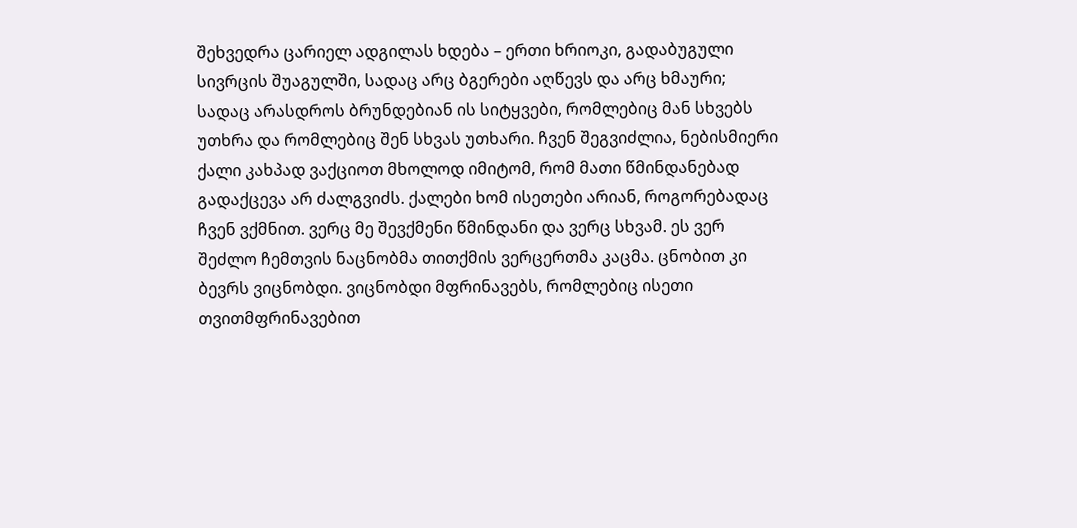შეხვედრა ცარიელ ადგილას ხდება – ერთი ხრიოკი, გადაბუგული სივრცის შუაგულში, სადაც არც ბგერები აღწევს და არც ხმაური; სადაც არასდროს ბრუნდებიან ის სიტყვები, რომლებიც მან სხვებს უთხრა და რომლებიც შენ სხვას უთხარი. ჩვენ შეგვიძლია, ნებისმიერი ქალი კახპად ვაქციოთ მხოლოდ იმიტომ, რომ მათი წმინდანებად გადაქცევა არ ძალგვიძს. ქალები ხომ ისეთები არიან, როგორებადაც ჩვენ ვქმნით. ვერც მე შევქმენი წმინდანი და ვერც სხვამ. ეს ვერ შეძლო ჩემთვის ნაცნობმა თითქმის ვერცერთმა კაცმა. ცნობით კი ბევრს ვიცნობდი. ვიცნობდი მფრინავებს, რომლებიც ისეთი თვითმფრინავებით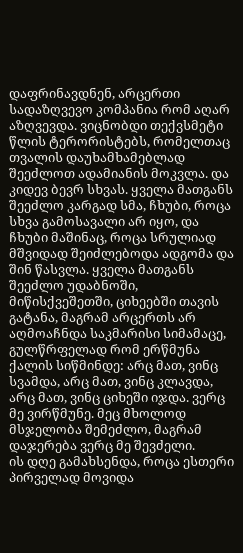დაფრინავდნენ, არცერთი სადაზღვევო კომპანია რომ აღარ აზღვევდა. ვიცნობდი თექვსმეტი წლის ტერორისტებს, რომელთაც თვალის დაუხამხამებლად შეეძლოთ ადამიანის მოკვლა. და კიდევ ბევრ სხვას. ყველა მათგანს შეეძლო კარგად სმა, ჩხუბი, როცა სხვა გამოსავალი არ იყო, და ჩხუბი მაშინაც, როცა სრულიად მშვიდად შეიძლებოდა ადგომა და შინ წასვლა. ყველა მათგანს შეეძლო უდაბნოში, მიწისქვეშეთში, ციხეებში თავის გატანა, მაგრამ არცერთს არ აღმოაჩნდა საკმარისი სიმამაცე, გულწრფელად რომ ერწმუნა ქალის სიწმინდე: არც მათ, ვინც სვამდა, არც მათ, ვინც კლავდა, არც მათ, ვინც ციხეში იჯდა. ვერც მე ვირწმუნე. მეც მხოლოდ მსჯელობა შემეძლო, მაგრამ დაჯერება ვერც მე შევძელი.
ის დღე გამახსენდა, როცა ესთერი პირველად მოვიდა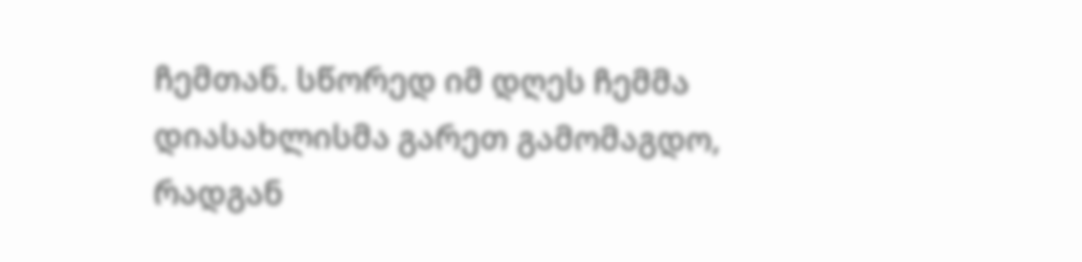ჩემთან. სწორედ იმ დღეს ჩემმა დიასახლისმა გარეთ გამომაგდო, რადგან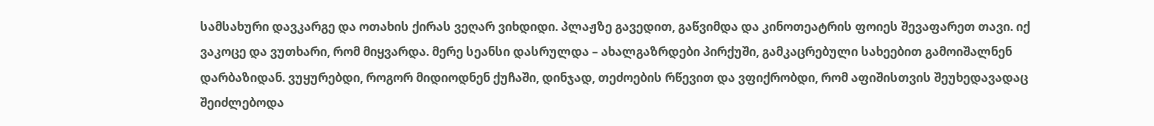სამსახური დავკარგე და ოთახის ქირას ვეღარ ვიხდიდი. პლაჟზე გავედით, გაწვიმდა და კინოთეატრის ფოიეს შევაფარეთ თავი. იქ ვაკოცე და ვუთხარი, რომ მიყვარდა. მერე სეანსი დასრულდა – ახალგაზრდები პირქუში, გამკაცრებული სახეებით გამოიშალნენ დარბაზიდან. ვუყურებდი, როგორ მიდიოდნენ ქუჩაში, დინჯად, თეძოების რწევით და ვფიქრობდი, რომ აფიშისთვის შეუხედავადაც შეიძლებოდა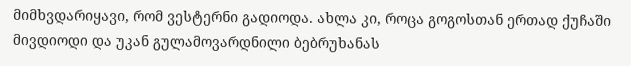მიმხვდარიყავი, რომ ვესტერნი გადიოდა. ახლა კი, როცა გოგოსთან ერთად ქუჩაში მივდიოდი და უკან გულამოვარდნილი ბებრუხანას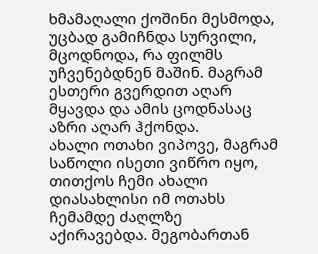ხმამაღალი ქოშინი მესმოდა, უცბად გამიჩნდა სურვილი, მცოდნოდა, რა ფილმს უჩვენებდნენ მაშინ. მაგრამ ესთერი გვერდით აღარ მყავდა და ამის ცოდნასაც აზრი აღარ ჰქონდა.
ახალი ოთახი ვიპოვე, მაგრამ საწოლი ისეთი ვიწრო იყო, თითქოს ჩემი ახალი დიასახლისი იმ ოთახს ჩემამდე ძაღლზე აქირავებდა. მეგობართან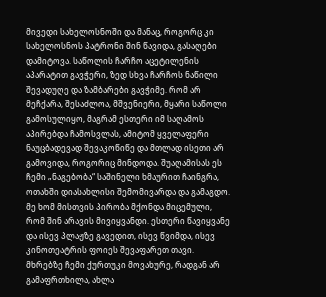მივედი სახელოსნოში და მანაც, როგორც კი სახელოსნოს პატრონი შინ წავიდა, გასაღები დამიტოვა. საწოლის ჩარჩო აცეტილენის აპარატით გავჭერი, ზედ სხვა ჩარჩოს ნაწილი შევადუღე და ზამბარები გავჭიმე. რომ არ მეჩქარა, შესაძლოა, მშვენიერი, მყარი საწოლი გამოსულიყო, მაგრამ ესთერი იმ საღამოს აპირებდა ჩამოსვლას, ამიტომ ყველაფერი ნაუცბადევად შევაკოწიწე და მთლად ისეთი არ გამოვიდა, როგორიც მინდოდა. შუაღამისას ეს ჩემი „ნაგებობა“ საშინელი ხმაურით ჩაინგრა, ოთახში დიასახლისი შემომივარდა და გამაგდო. მე ხომ მისთვის პირობა მქონდა მიცემული, რომ შინ არავის მივიყვანდი. ესთერი წავიყვანე და ისევ პლაჟზე გავედით, ისევ წვიმდა, ისევ კინოთეატრის ფოიეს შევაფარეთ თავი. მხრებზე ჩემი ქურთუკი მოვახურე, რადგან არ გამაფრთხილა, ახლა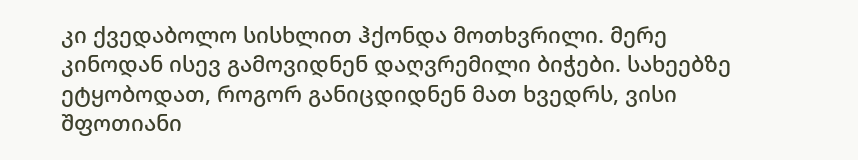კი ქვედაბოლო სისხლით ჰქონდა მოთხვრილი. მერე კინოდან ისევ გამოვიდნენ დაღვრემილი ბიჭები. სახეებზე ეტყობოდათ, როგორ განიცდიდნენ მათ ხვედრს, ვისი შფოთიანი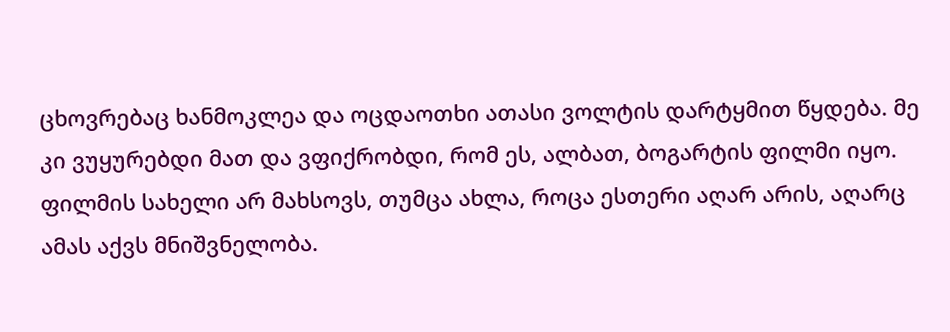ცხოვრებაც ხანმოკლეა და ოცდაოთხი ათასი ვოლტის დარტყმით წყდება. მე კი ვუყურებდი მათ და ვფიქრობდი, რომ ეს, ალბათ, ბოგარტის ფილმი იყო. ფილმის სახელი არ მახსოვს, თუმცა ახლა, როცა ესთერი აღარ არის, აღარც ამას აქვს მნიშვნელობა.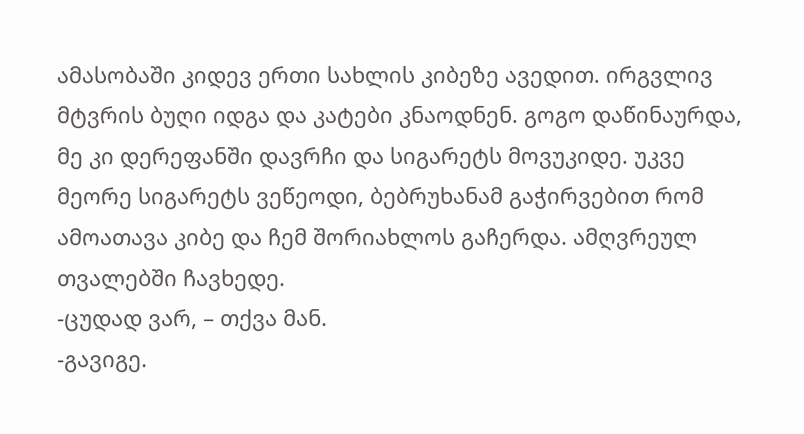ამასობაში კიდევ ერთი სახლის კიბეზე ავედით. ირგვლივ მტვრის ბუღი იდგა და კატები კნაოდნენ. გოგო დაწინაურდა, მე კი დერეფანში დავრჩი და სიგარეტს მოვუკიდე. უკვე მეორე სიგარეტს ვეწეოდი, ბებრუხანამ გაჭირვებით რომ ამოათავა კიბე და ჩემ შორიახლოს გაჩერდა. ამღვრეულ თვალებში ჩავხედე.
-ცუდად ვარ, – თქვა მან.
-გავიგე.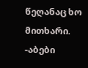წეღანაც ხო მითხარი.
-აბები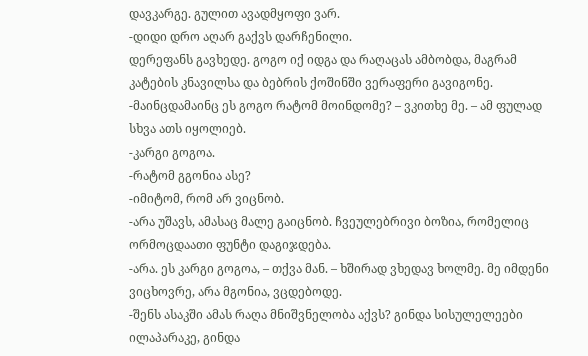დავკარგე. გულით ავადმყოფი ვარ.
-დიდი დრო აღარ გაქვს დარჩენილი.
დერეფანს გავხედე. გოგო იქ იდგა და რაღაცას ამბობდა, მაგრამ კატების კნავილსა და ბებრის ქოშინში ვერაფერი გავიგონე.
-მაინცდამაინც ეს გოგო რატომ მოინდომე? – ვკითხე მე. – ამ ფულად სხვა ათს იყოლიებ.
-კარგი გოგოა.
-რატომ გგონია ასე?
-იმიტომ, რომ არ ვიცნობ.
-არა უშავს, ამასაც მალე გაიცნობ. ჩვეულებრივი ბოზია, რომელიც ორმოცდაათი ფუნტი დაგიჯდება.
-არა. ეს კარგი გოგოა, – თქვა მან. – ხშირად ვხედავ ხოლმე. მე იმდენი ვიცხოვრე, არა მგონია, ვცდებოდე.
-შენს ასაკში ამას რაღა მნიშვნელობა აქვს? გინდა სისულელეები ილაპარაკე, გინდა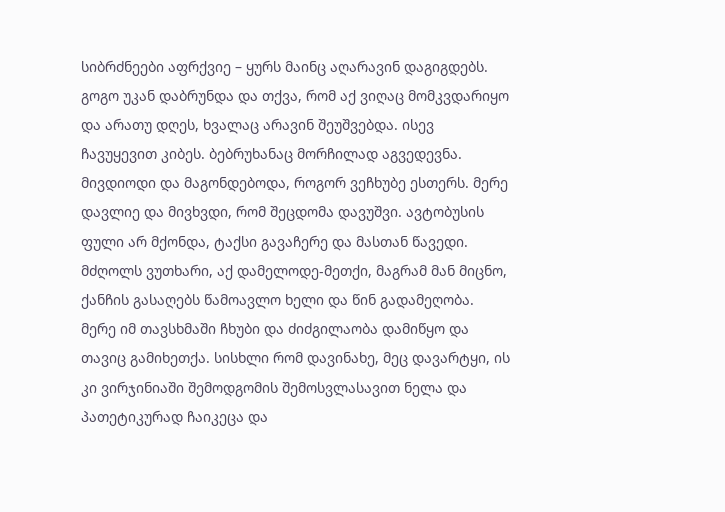სიბრძნეები აფრქვიე – ყურს მაინც აღარავინ დაგიგდებს.
გოგო უკან დაბრუნდა და თქვა, რომ აქ ვიღაც მომკვდარიყო და არათუ დღეს, ხვალაც არავინ შეუშვებდა. ისევ ჩავუყევით კიბეს. ბებრუხანაც მორჩილად აგვედევნა. მივდიოდი და მაგონდებოდა, როგორ ვეჩხუბე ესთერს. მერე დავლიე და მივხვდი, რომ შეცდომა დავუშვი. ავტობუსის ფული არ მქონდა, ტაქსი გავაჩერე და მასთან წავედი. მძღოლს ვუთხარი, აქ დამელოდე-მეთქი, მაგრამ მან მიცნო, ქანჩის გასაღებს წამოავლო ხელი და წინ გადამეღობა. მერე იმ თავსხმაში ჩხუბი და ძიძგილაობა დამიწყო და თავიც გამიხეთქა. სისხლი რომ დავინახე, მეც დავარტყი, ის კი ვირჯინიაში შემოდგომის შემოსვლასავით ნელა და პათეტიკურად ჩაიკეცა და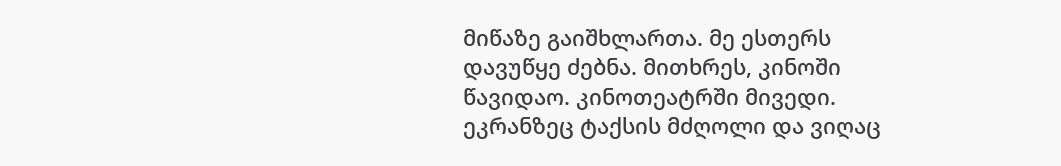მიწაზე გაიშხლართა. მე ესთერს დავუწყე ძებნა. მითხრეს, კინოში წავიდაო. კინოთეატრში მივედი. ეკრანზეც ტაქსის მძღოლი და ვიღაც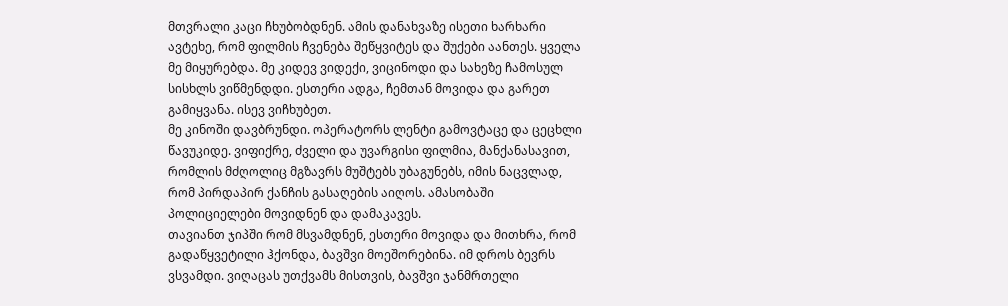მთვრალი კაცი ჩხუბობდნენ. ამის დანახვაზე ისეთი ხარხარი ავტეხე, რომ ფილმის ჩვენება შეწყვიტეს და შუქები აანთეს. ყველა მე მიყურებდა. მე კიდევ ვიდექი, ვიცინოდი და სახეზე ჩამოსულ სისხლს ვიწმენდდი. ესთერი ადგა, ჩემთან მოვიდა და გარეთ გამიყვანა. ისევ ვიჩხუბეთ.
მე კინოში დავბრუნდი. ოპერატორს ლენტი გამოვტაცე და ცეცხლი წავუკიდე. ვიფიქრე, ძველი და უვარგისი ფილმია, მანქანასავით, რომლის მძღოლიც მგზავრს მუშტებს უბაგუნებს, იმის ნაცვლად, რომ პირდაპირ ქანჩის გასაღების აიღოს. ამასობაში პოლიციელები მოვიდნენ და დამაკავეს.
თავიანთ ჯიპში რომ მსვამდნენ, ესთერი მოვიდა და მითხრა, რომ გადაწყვეტილი ჰქონდა, ბავშვი მოეშორებინა. იმ დროს ბევრს ვსვამდი. ვიღაცას უთქვამს მისთვის, ბავშვი ჯანმრთელი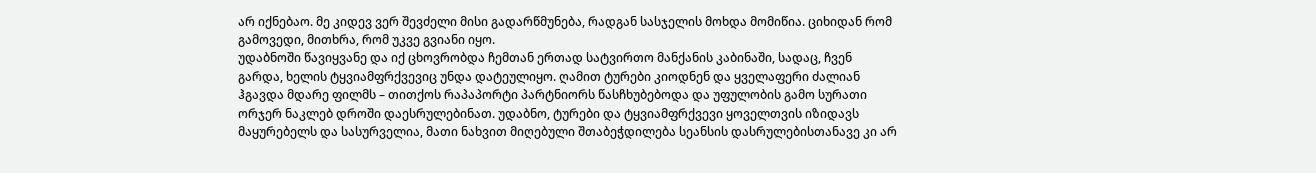არ იქნებაო. მე კიდევ ვერ შევძელი მისი გადარწმუნება, რადგან სასჯელის მოხდა მომიწია. ციხიდან რომ გამოვედი, მითხრა, რომ უკვე გვიანი იყო.
უდაბნოში წავიყვანე და იქ ცხოვრობდა ჩემთან ერთად სატვირთო მანქანის კაბინაში, სადაც, ჩვენ გარდა, ხელის ტყვიამფრქვევიც უნდა დატეულიყო. ღამით ტურები კიოდნენ და ყველაფერი ძალიან ჰგავდა მდარე ფილმს – თითქოს რაპაპორტი პარტნიორს წასჩხუბებოდა და უფულობის გამო სურათი ორჯერ ნაკლებ დროში დაესრულებინათ. უდაბნო, ტურები და ტყვიამფრქვევი ყოველთვის იზიდავს მაყურებელს და სასურველია, მათი ნახვით მიღებული შთაბეჭდილება სეანსის დასრულებისთანავე კი არ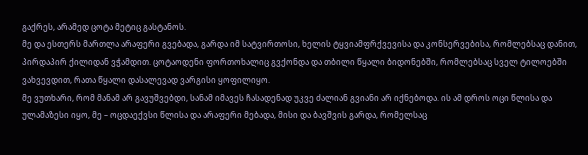გაქრეს, არამედ ცოტა მეტიც გასტანოს.
მე და ესთერს მართლა არაფერი გვებადა, გარდა იმ სატვირთოსი, ხელის ტყვიამფრქვევისა და კონსერვებისა, რომლებსაც დანით, პირდაპირ ქილიდან ვჭამდით. ცოტაოდენი ფორთოხალიც გვქონდა და თბილი წყალი ბიდონებში, რომლებსაც სველ ტილოებში ვახვევდით, რათა წყალი დასალევად ვარგისი ყოფილიყო.
მე ვუთხარი, რომ მანამ არ გავუშვებდი, სანამ იმავეს ჩასადენად უკვე ძალიან გვიანი არ იქნებოდა. ის ამ დროს ოცი წლისა და ულამაზესი იყო, მე – ოცდაექვსი წლისა და არაფერი მებადა, მისი და ბავშვის გარდა, რომელსაც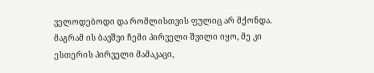ველოდებოდი და რომლისთვის ფულიც არ მქონდა. მაგრამ ის ბავშვი ჩემი პირველი შვილი იყო, მე კი ესთერის პირველი მამაკაცი,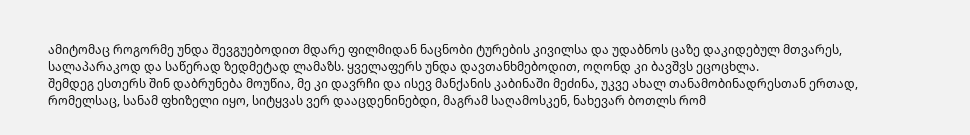ამიტომაც როგორმე უნდა შევგუებოდით მდარე ფილმიდან ნაცნობი ტურების კივილსა და უდაბნოს ცაზე დაკიდებულ მთვარეს, სალაპარაკოდ და საწერად ზედმეტად ლამაზს. ყველაფერს უნდა დავთანხმებოდით, ოღონდ კი ბავშვს ეცოცხლა.
შემდეგ ესთერს შინ დაბრუნება მოუწია, მე კი დავრჩი და ისევ მანქანის კაბინაში მეძინა, უკვე ახალ თანამობინადრესთან ერთად, რომელსაც, სანამ ფხიზელი იყო, სიტყვას ვერ დააცდენინებდი, მაგრამ საღამოსკენ, ნახევარ ბოთლს რომ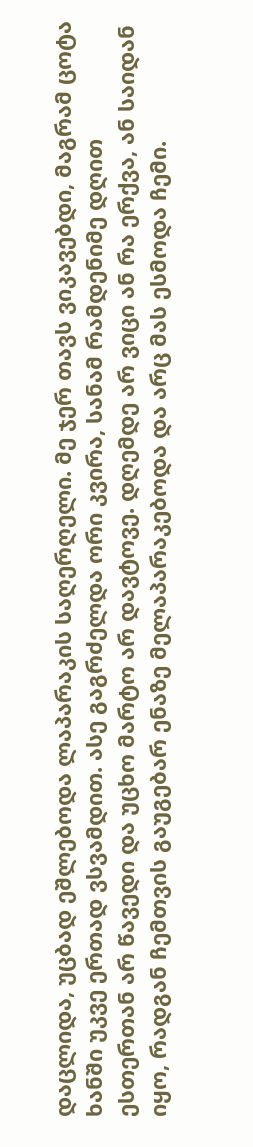დაცლიდა, უცბად ეშლებოდა ლაპარაკის საღერღელი. მე ჯერ თავს ვიკავებდი, მაგრამ ცოტა ხანში უკვე ერთად ვსვამდით. ასე გაგრძელდა ორი კვირა, სანამ რამდენიმე დღით ესთერთან არ წავედი და უცხო მარტო არ დავტოვე. დღემდე არ ვიცი ან რა ერქვა, ან საიდან იყო, რადგან ჩემთვის გაუგებარ ენაზე მელაპარაკებოდა და არც მას ესმოდა ჩემი.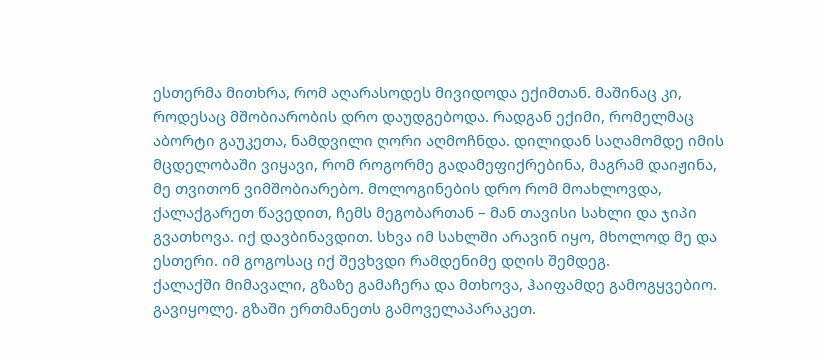ესთერმა მითხრა, რომ აღარასოდეს მივიდოდა ექიმთან. მაშინაც კი, როდესაც მშობიარობის დრო დაუდგებოდა. რადგან ექიმი, რომელმაც აბორტი გაუკეთა, ნამდვილი ღორი აღმოჩნდა. დილიდან საღამომდე იმის მცდელობაში ვიყავი, რომ როგორმე გადამეფიქრებინა, მაგრამ დაიჟინა, მე თვითონ ვიმშობიარებო. მოლოგინების დრო რომ მოახლოვდა, ქალაქგარეთ წავედით, ჩემს მეგობართან – მან თავისი სახლი და ჯიპი გვათხოვა. იქ დავბინავდით. სხვა იმ სახლში არავინ იყო, მხოლოდ მე და ესთერი. იმ გოგოსაც იქ შევხვდი რამდენიმე დღის შემდეგ.
ქალაქში მიმავალი, გზაზე გამაჩერა და მთხოვა, ჰაიფამდე გამოგყვებიო. გავიყოლე. გზაში ერთმანეთს გამოველაპარაკეთ.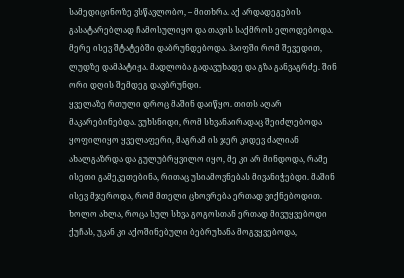სამედიცინოზე ვსწავლობო, – მითხრა. აქ არდადეგების გასატარებლად ჩამოსულიყო და თავის საქმროს ელოდებოდა. მერე ისევ შტატებში დაბრუნდებოდა. ჰაიფში რომ შევედით, ლუდზე დამპატიჟა. მადლობა გადავუხადე და გზა განვაგრძე. შინ ორი დღის შემდეგ დავბრუნდი.
ყველაზე რთული დროც მაშინ დაიწყო. თითს აღარ მაკარებინებდა. ვუხსნიდი, რომ სხვანაირადაც შეიძლებოდა ყოფილიყო ყველაფერი, მაგრამ ის ჯერ კიდევ ძალიან ახალგაზრდა და გულუბრყვილო იყო, მე კი არ მინდოდა, რამე ისეთი გამეკეთებინა, რითაც უსიამოვნებას მივანიჭებდი. მაშინ ისევ მჯეროდა, რომ მთელი ცხოვრება ერთად ვიქნებოდით. ხოლო ახლა, როცა სულ სხვა გოგოსთან ერთად მივუყვებოდი ქუჩას, უკან კი აქოშინებული ბებრუხანა მოგვყვებოდა,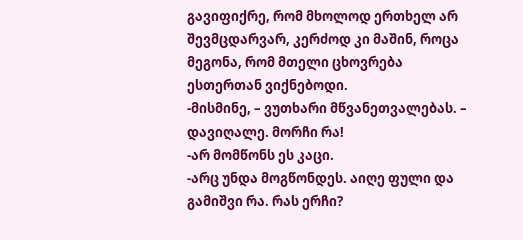გავიფიქრე, რომ მხოლოდ ერთხელ არ შევმცდარვარ, კერძოდ კი მაშინ, როცა მეგონა, რომ მთელი ცხოვრება ესთერთან ვიქნებოდი.
-მისმინე, – ვუთხარი მწვანეთვალებას. – დავიღალე. მორჩი რა!
-არ მომწონს ეს კაცი.
-არც უნდა მოგწონდეს. აიღე ფული და გამიშვი რა. რას ერჩი?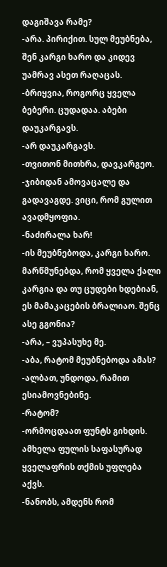დაგიშავა რამე?
-არა. პირიქით. სულ მეუბნება, შენ კარგი ხარო და კიდევ უამრავ ასეთ რაღაცას.
-ბრიყვია, როგორც ყველა ბებერი. ცუდადაა. აბები დაუკარგავს.
-არ დაუკარგავს.
-თვითონ მითხრა, დავკარგეო.
-ჯიბიდან ამოვაცალე და გადავაგდე. ვიცი, რომ გულით ავადმყოფია.
-ნაძირალა ხარ!
-ის მეუბნებოდა, კარგი ხარო. მარწმუნებდა, რომ ყველა ქალი კარგია და თუ ცუდები ხდებიან, ეს მამაკაცების ბრალიაო. შენც ასე გგონია?
-არა, – ვუპასუხე მე.
-აბა, რატომ მეუბნებოდა ამას?
-ალბათ, უნდოდა, რამით ესიამოვნებინე.
-რატომ?
-ორმოცდაათ ფუნტს გიხდის. ამხელა ფულის საფასურად ყველაფრის თქმის უფლება აქვს.
-ნანობს, ამდენს რომ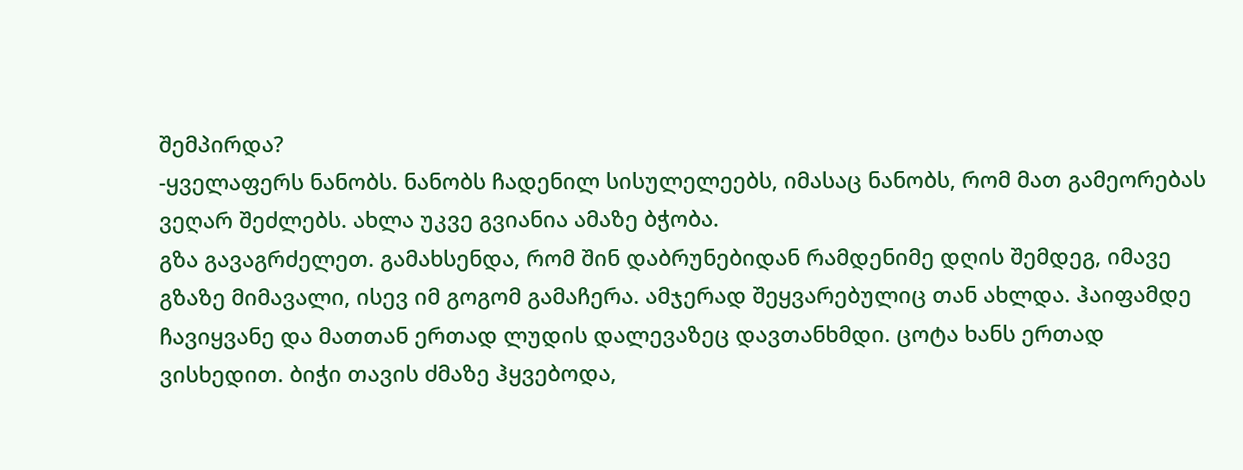შემპირდა?
-ყველაფერს ნანობს. ნანობს ჩადენილ სისულელეებს, იმასაც ნანობს, რომ მათ გამეორებას ვეღარ შეძლებს. ახლა უკვე გვიანია ამაზე ბჭობა.
გზა გავაგრძელეთ. გამახსენდა, რომ შინ დაბრუნებიდან რამდენიმე დღის შემდეგ, იმავე გზაზე მიმავალი, ისევ იმ გოგომ გამაჩერა. ამჯერად შეყვარებულიც თან ახლდა. ჰაიფამდე ჩავიყვანე და მათთან ერთად ლუდის დალევაზეც დავთანხმდი. ცოტა ხანს ერთად ვისხედით. ბიჭი თავის ძმაზე ჰყვებოდა,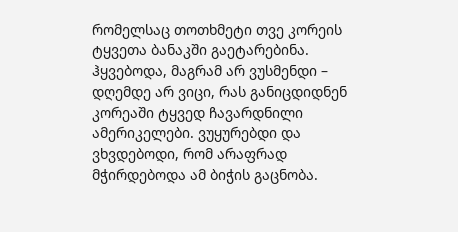რომელსაც თოთხმეტი თვე კორეის ტყვეთა ბანაკში გაეტარებინა. ჰყვებოდა, მაგრამ არ ვუსმენდი – დღემდე არ ვიცი, რას განიცდიდნენ კორეაში ტყვედ ჩავარდნილი ამერიკელები. ვუყურებდი და ვხვდებოდი, რომ არაფრად მჭირდებოდა ამ ბიჭის გაცნობა.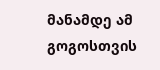მანამდე ამ გოგოსთვის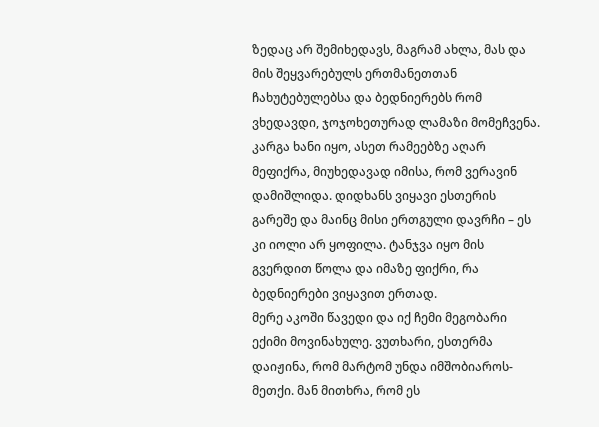ზედაც არ შემიხედავს, მაგრამ ახლა, მას და მის შეყვარებულს ერთმანეთთან ჩახუტებულებსა და ბედნიერებს რომ ვხედავდი, ჯოჯოხეთურად ლამაზი მომეჩვენა.
კარგა ხანი იყო, ასეთ რამეებზე აღარ მეფიქრა, მიუხედავად იმისა, რომ ვერავინ დამიშლიდა. დიდხანს ვიყავი ესთერის გარეშე და მაინც მისი ერთგული დავრჩი – ეს კი იოლი არ ყოფილა. ტანჯვა იყო მის გვერდით წოლა და იმაზე ფიქრი, რა ბედნიერები ვიყავით ერთად.
მერე აკოში წავედი და იქ ჩემი მეგობარი ექიმი მოვინახულე. ვუთხარი, ესთერმა დაიჟინა, რომ მარტომ უნდა იმშობიაროს-მეთქი. მან მითხრა, რომ ეს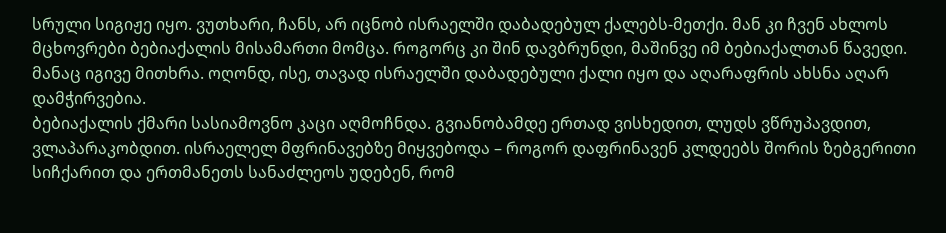სრული სიგიჟე იყო. ვუთხარი, ჩანს, არ იცნობ ისრაელში დაბადებულ ქალებს-მეთქი. მან კი ჩვენ ახლოს მცხოვრები ბებიაქალის მისამართი მომცა. როგორც კი შინ დავბრუნდი, მაშინვე იმ ბებიაქალთან წავედი. მანაც იგივე მითხრა. ოღონდ, ისე, თავად ისრაელში დაბადებული ქალი იყო და აღარაფრის ახსნა აღარ დამჭირვებია.
ბებიაქალის ქმარი სასიამოვნო კაცი აღმოჩნდა. გვიანობამდე ერთად ვისხედით, ლუდს ვწრუპავდით, ვლაპარაკობდით. ისრაელელ მფრინავებზე მიყვებოდა – როგორ დაფრინავენ კლდეებს შორის ზებგერითი სიჩქარით და ერთმანეთს სანაძლეოს უდებენ, რომ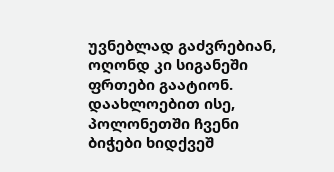უვნებლად გაძვრებიან, ოღონდ კი სიგანეში ფრთები გაატიონ. დაახლოებით ისე, პოლონეთში ჩვენი ბიჭები ხიდქვეშ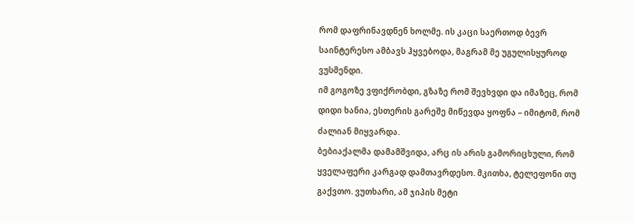რომ დაფრინავდნენ ხოლმე. ის კაცი საერთოდ ბევრ საინტერესო ამბავს ჰყვებოდა, მაგრამ მე უგულისყუროდ ვუსმენდი.
იმ გოგოზე ვფიქრობდი, გზაზე რომ შევხვდი და იმაზეც, რომ დიდი ხანია, ესთერის გარეშე მიწევდა ყოფნა – იმიტომ, რომ ძალიან მიყვარდა.
ბებიაქალმა დამამშვიდა, არც ის არის გამორიცხული, რომ ყველაფერი კარგად დამთავრდესო. მკითხა, ტელეფონი თუ გაქვთო. ვუთხარი, ამ ჯიპის მეტი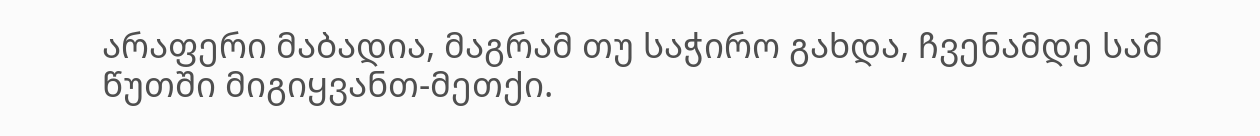არაფერი მაბადია, მაგრამ თუ საჭირო გახდა, ჩვენამდე სამ წუთში მიგიყვანთ-მეთქი.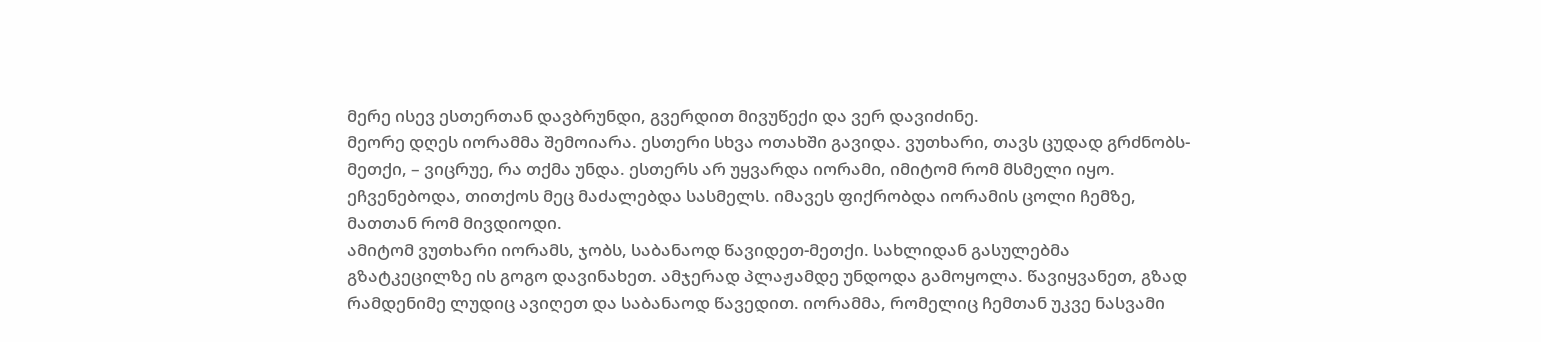მერე ისევ ესთერთან დავბრუნდი, გვერდით მივუწექი და ვერ დავიძინე.
მეორე დღეს იორამმა შემოიარა. ესთერი სხვა ოთახში გავიდა. ვუთხარი, თავს ცუდად გრძნობს-მეთქი, – ვიცრუე, რა თქმა უნდა. ესთერს არ უყვარდა იორამი, იმიტომ რომ მსმელი იყო. ეჩვენებოდა, თითქოს მეც მაძალებდა სასმელს. იმავეს ფიქრობდა იორამის ცოლი ჩემზე, მათთან რომ მივდიოდი.
ამიტომ ვუთხარი იორამს, ჯობს, საბანაოდ წავიდეთ-მეთქი. სახლიდან გასულებმა გზატკეცილზე ის გოგო დავინახეთ. ამჯერად პლაჟამდე უნდოდა გამოყოლა. წავიყვანეთ, გზად რამდენიმე ლუდიც ავიღეთ და საბანაოდ წავედით. იორამმა, რომელიც ჩემთან უკვე ნასვამი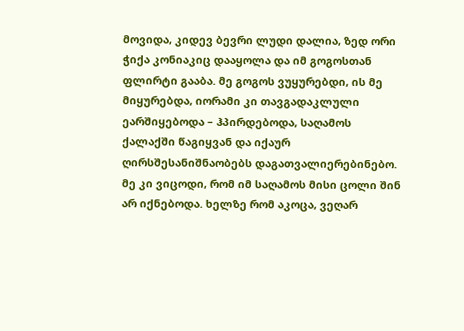მოვიდა, კიდევ ბევრი ლუდი დალია, ზედ ორი ჭიქა კონიაკიც დააყოლა და იმ გოგოსთან ფლირტი გააბა. მე გოგოს ვუყურებდი, ის მე მიყურებდა, იორამი კი თავგადაკლული ეარშიყებოდა – ჰპირდებოდა, საღამოს ქალაქში წაგიყვან და იქაურ ღირსშესანიშნაობებს დაგათვალიერებინებო. მე კი ვიცოდი, რომ იმ საღამოს მისი ცოლი შინ არ იქნებოდა. ხელზე რომ აკოცა, ვეღარ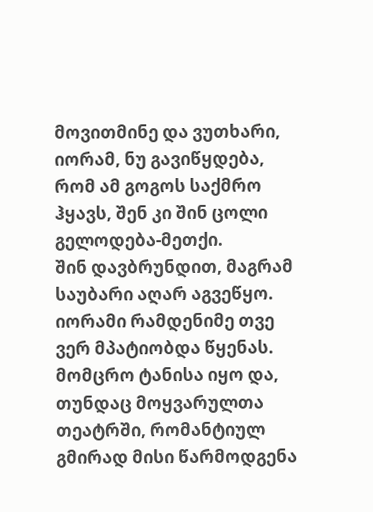მოვითმინე და ვუთხარი, იორამ, ნუ გავიწყდება, რომ ამ გოგოს საქმრო ჰყავს, შენ კი შინ ცოლი გელოდება-მეთქი.
შინ დავბრუნდით, მაგრამ საუბარი აღარ აგვეწყო. იორამი რამდენიმე თვე ვერ მპატიობდა წყენას. მომცრო ტანისა იყო და, თუნდაც მოყვარულთა თეატრში, რომანტიულ გმირად მისი წარმოდგენა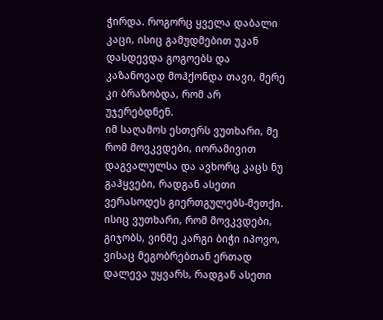ჭირდა. როგორც ყველა დაბალი კაცი, ისიც გამუდმებით უკან დასდევდა გოგოებს და კაზანოვად მოჰქონდა თავი, მერე კი ბრაზობდა, რომ არ უჯერებდნენ.
იმ საღამოს ესთერს ვუთხარი, მე რომ მოვკვდები, იორამივით დაგვალულსა და ავხორც კაცს ნუ გაჰყვები, რადგან ასეთი ვერასოდეს გიერთგულებს-მეთქი. ისიც ვუთხარი, რომ მოვკვდები, გიჯობს, ვინმე კარგი ბიჭი იპოვო, ვისაც მეგობრებთან ერთად დალევა უყვარს, რადგან ასეთი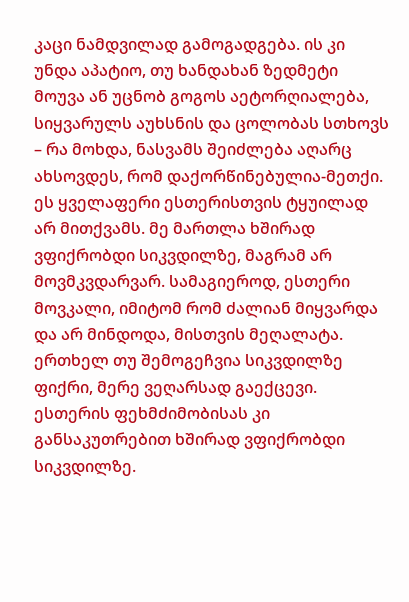კაცი ნამდვილად გამოგადგება. ის კი უნდა აპატიო, თუ ხანდახან ზედმეტი მოუვა ან უცნობ გოგოს აეტორღიალება, სიყვარულს აუხსნის და ცოლობას სთხოვს – რა მოხდა, ნასვამს შეიძლება აღარც ახსოვდეს, რომ დაქორწინებულია-მეთქი.
ეს ყველაფერი ესთერისთვის ტყუილად არ მითქვამს. მე მართლა ხშირად ვფიქრობდი სიკვდილზე, მაგრამ არ მოვმკვდარვარ. სამაგიეროდ, ესთერი მოვკალი, იმიტომ რომ ძალიან მიყვარდა და არ მინდოდა, მისთვის მეღალატა.
ერთხელ თუ შემოგეჩვია სიკვდილზე ფიქრი, მერე ვეღარსად გაექცევი. ესთერის ფეხმძიმობისას კი განსაკუთრებით ხშირად ვფიქრობდი სიკვდილზე.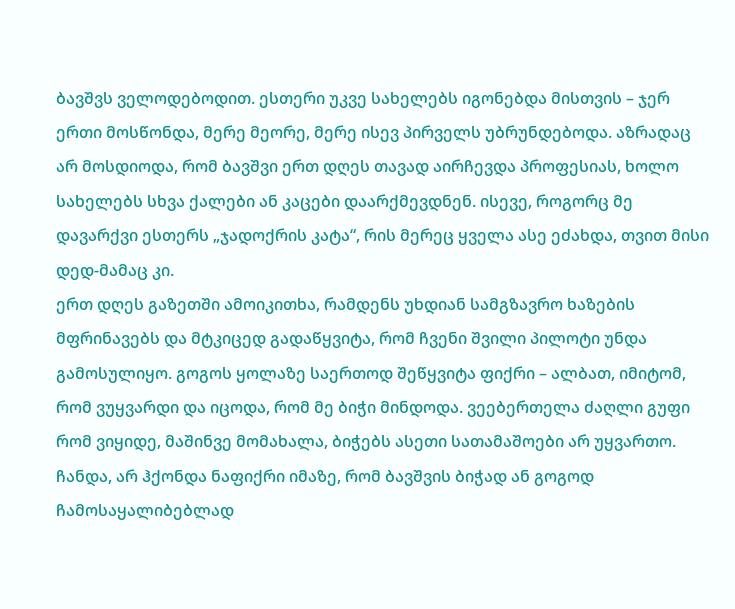ბავშვს ველოდებოდით. ესთერი უკვე სახელებს იგონებდა მისთვის – ჯერ ერთი მოსწონდა, მერე მეორე, მერე ისევ პირველს უბრუნდებოდა. აზრადაც არ მოსდიოდა, რომ ბავშვი ერთ დღეს თავად აირჩევდა პროფესიას, ხოლო სახელებს სხვა ქალები ან კაცები დაარქმევდნენ. ისევე, როგორც მე დავარქვი ესთერს „ჯადოქრის კატა“, რის მერეც ყველა ასე ეძახდა, თვით მისი დედ-მამაც კი.
ერთ დღეს გაზეთში ამოიკითხა, რამდენს უხდიან სამგზავრო ხაზების მფრინავებს და მტკიცედ გადაწყვიტა, რომ ჩვენი შვილი პილოტი უნდა გამოსულიყო. გოგოს ყოლაზე საერთოდ შეწყვიტა ფიქრი – ალბათ, იმიტომ, რომ ვუყვარდი და იცოდა, რომ მე ბიჭი მინდოდა. ვეებერთელა ძაღლი გუფი რომ ვიყიდე, მაშინვე მომახალა, ბიჭებს ასეთი სათამაშოები არ უყვართო. ჩანდა, არ ჰქონდა ნაფიქრი იმაზე, რომ ბავშვის ბიჭად ან გოგოდ ჩამოსაყალიბებლად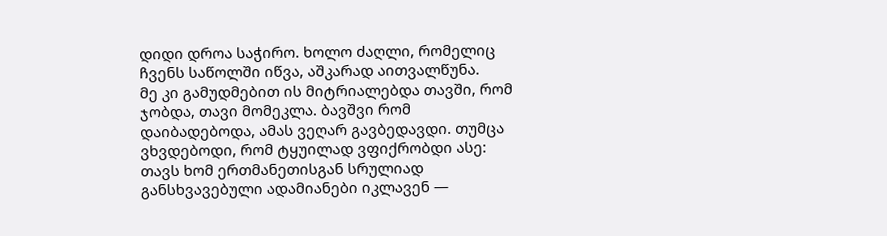დიდი დროა საჭირო. ხოლო ძაღლი, რომელიც ჩვენს საწოლში იწვა, აშკარად აითვალწუნა.
მე კი გამუდმებით ის მიტრიალებდა თავში, რომ ჯობდა, თავი მომეკლა. ბავშვი რომ დაიბადებოდა, ამას ვეღარ გავბედავდი. თუმცა ვხვდებოდი, რომ ტყუილად ვფიქრობდი ასე: თავს ხომ ერთმანეთისგან სრულიად განსხვავებული ადამიანები იკლავენ —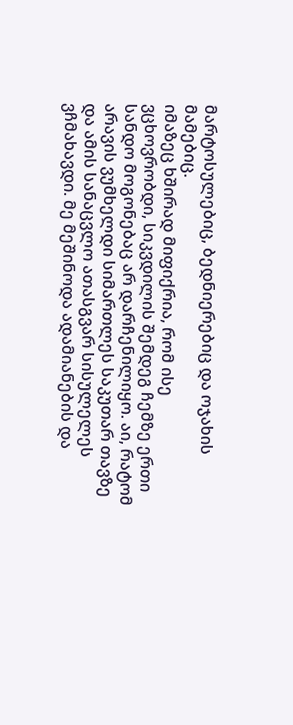მარტოსულებიც, ბედნიერებიც და ოჯახის მამებიც.
იმაზეც ხშირად მიფიქრია, რომ ისე ვცხოვრობდი, სიკვდილის შემდეგ ჩემზე ერთი სანდო მოგონებაც არ დარჩენილიყო. აი, რატომ არავის ვუმხელდი სიმართლეს საკუთარ თავზე და ამის სანაცვლო ათასგვარ სისულელეს ვჩმახავდი. მე მეშინოდა ადამიანების და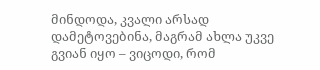მინდოდა, კვალი არსად დამეტოვებინა, მაგრამ ახლა უკვე გვიან იყო – ვიცოდი, რომ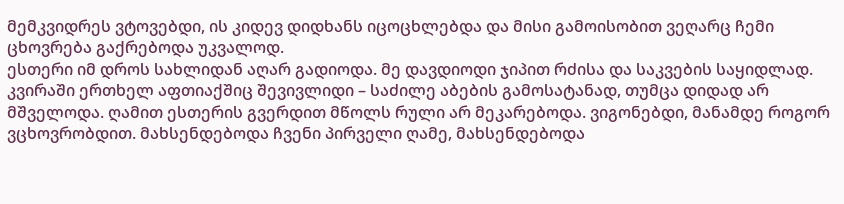მემკვიდრეს ვტოვებდი, ის კიდევ დიდხანს იცოცხლებდა და მისი გამოისობით ვეღარც ჩემი ცხოვრება გაქრებოდა უკვალოდ.
ესთერი იმ დროს სახლიდან აღარ გადიოდა. მე დავდიოდი ჯიპით რძისა და საკვების საყიდლად. კვირაში ერთხელ აფთიაქშიც შევივლიდი – საძილე აბების გამოსატანად, თუმცა დიდად არ მშველოდა. ღამით ესთერის გვერდით მწოლს რული არ მეკარებოდა. ვიგონებდი, მანამდე როგორ ვცხოვრობდით. მახსენდებოდა ჩვენი პირველი ღამე, მახსენდებოდა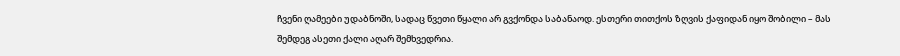ჩვენი ღამეები უდაბნოში, სადაც წვეთი წყალი არ გვქონდა საბანაოდ. ესთერი თითქოს ზღვის ქაფიდან იყო შობილი – მას შემდეგ ასეთი ქალი აღარ შემხვედრია.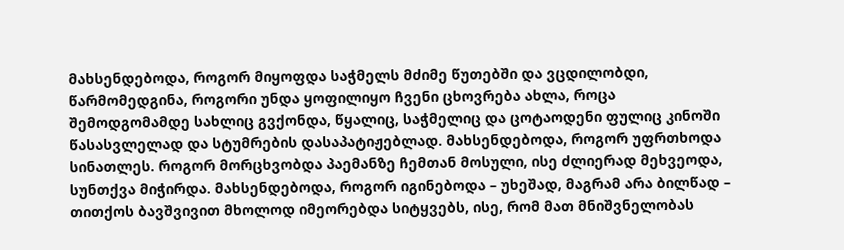მახსენდებოდა, როგორ მიყოფდა საჭმელს მძიმე წუთებში და ვცდილობდი, წარმომედგინა, როგორი უნდა ყოფილიყო ჩვენი ცხოვრება ახლა, როცა შემოდგომამდე სახლიც გვქონდა, წყალიც, საჭმელიც და ცოტაოდენი ფულიც კინოში წასასვლელად და სტუმრების დასაპატიჟებლად. მახსენდებოდა, როგორ უფრთხოდა სინათლეს. როგორ მორცხვობდა პაემანზე ჩემთან მოსული, ისე ძლიერად მეხვეოდა, სუნთქვა მიჭირდა. მახსენდებოდა, როგორ იგინებოდა – უხეშად, მაგრამ არა ბილწად – თითქოს ბავშვივით მხოლოდ იმეორებდა სიტყვებს, ისე, რომ მათ მნიშვნელობას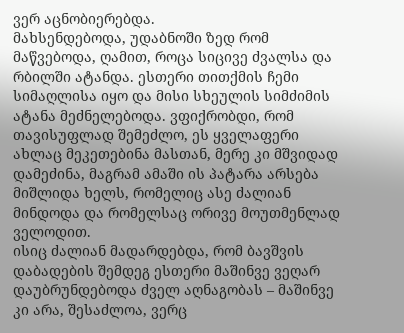ვერ აცნობიერებდა.
მახსენდებოდა, უდაბნოში ზედ რომ მაწვებოდა, ღამით, როცა სიცივე ძვალსა და რბილში ატანდა. ესთერი თითქმის ჩემი სიმაღლისა იყო და მისი სხეულის სიმძიმის ატანა მეძნელებოდა. ვფიქრობდი, რომ თავისუფლად შემეძლო, ეს ყველაფერი ახლაც მეკეთებინა მასთან, მერე კი მშვიდად დამეძინა, მაგრამ ამაში ის პატარა არსება მიშლიდა ხელს, რომელიც ასე ძალიან მინდოდა და რომელსაც ორივე მოუთმენლად ველოდით.
ისიც ძალიან მადარდებდა, რომ ბავშვის დაბადების შემდეგ ესთერი მაშინვე ვეღარ დაუბრუნდებოდა ძველ აღნაგობას – მაშინვე კი არა, შესაძლოა, ვერც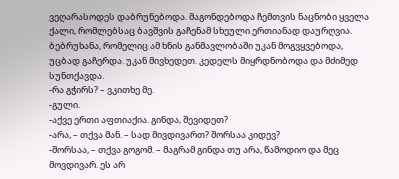ვეღარასოდეს დაბრუნებოდა. მაგონდებოდა ჩემთვის ნაცნობი ყველა ქალი, რომლებსაც ბავშვის გაჩენამ სხეული ერთიანად დაურღვია.
ბებრუხანა, რომელიც ამ ხნის განმავლობაში უკან მოგვყვებოდა, უცბად გაჩერდა. უკან მივხედეთ. კედელს მიყრდნობოდა და მძიმედ სუნთქავდა.
-რა გჭირს? – ვკითხე მე.
-გული.
-აქვე ერთი აფთიაქია. გინდა, შევიდეთ?
-არა, – თქვა მან. – სად მივდივართ? შორსაა კიდევ?
-შორსაა, – თქვა გოგომ. – მაგრამ გინდა თუ არა, წამოდიო და მეც მოვდივარ. ეს არ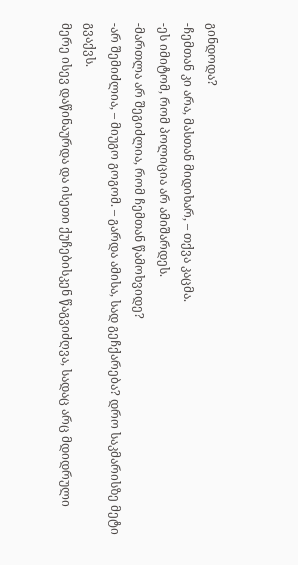გინდოდა?
-ჩემთან კი არა, მასთან მიდიხარ, – თქვა კაცმა.
-ეს იმიტომ, რომ პოლიცია არ ამიშარდეს.
-მართლა არ შეგიძლია, რომ ჩემთან წამოხვიდე?
-არ შემიძლია, – მიუგო გოგომ. – გარდა ამისა, სად გეჩქარება? დრო საკმარისზე მეტი გვაქვს.
მერე ისევ დაწინაურდა და ისეთი ქუჩებისკენ წაგვიძღვა, სადაც არც მდიდრული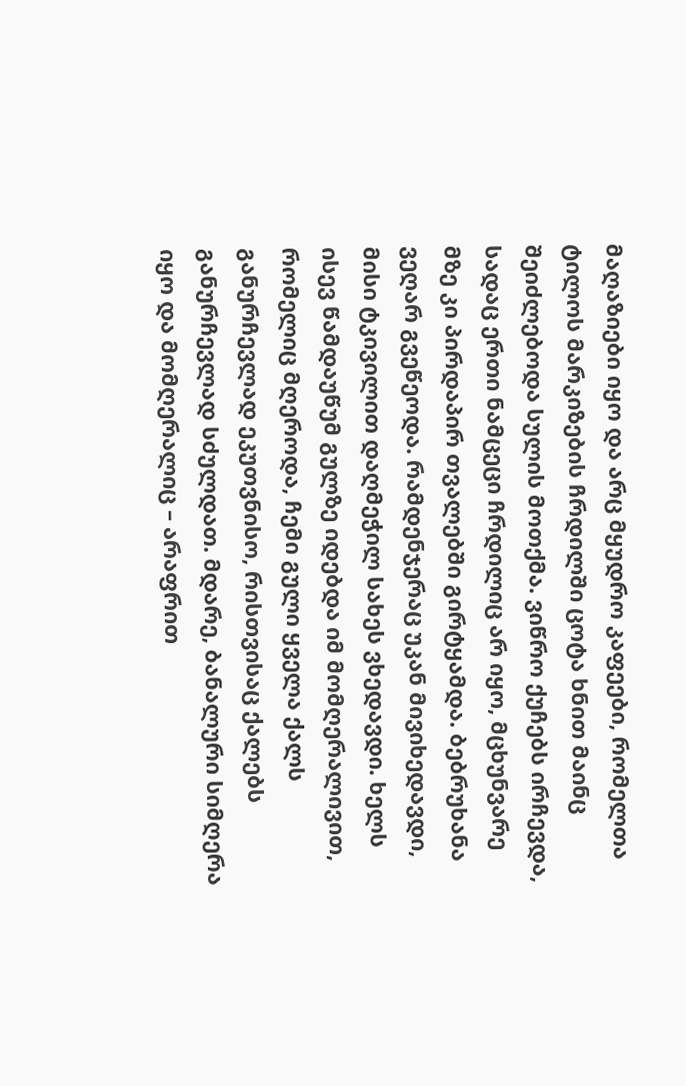მაღაზიები იყო და არც მყუდრო კაფეები, რომელთა ტილოს მარკიზების ჩრდილში ცოტა ხნით მაინც შეიძლებოდა სულის მოთქმა. ვიწრო ქუჩებს ირჩევდა, სადაც ერთი ნამცეცი ჩრდილიც არ იყო, მცხუნვარე მზე კი პირდაპირ თვალებში გირტყამდა. ბებრუხანა ვეღარ გვეწეოდა. რამდენჯერაც უკან მივიხედავდი, მისი ტკივილით დაღმეჭილ სახეს ვხედავდი. ხელს ისევ წამდაუწუმ გულზე იდებდა იმ მომღერალივით, რომელიც მღეროდა, ჩემი გული ყველა ქალს განურჩევლად ეკუთვნისო, რისთვისაც ქალებს განურჩევლად სძულდათ. მდარე, ბანალური სიმღერა იყო და მომღერალიც – არაფრით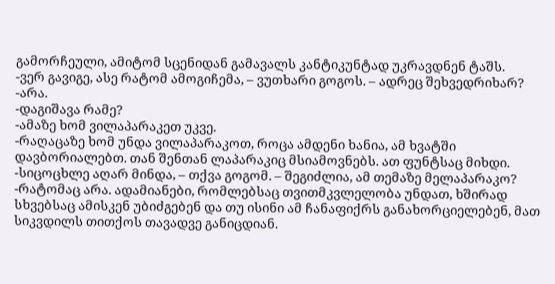გამორჩეული, ამიტომ სცენიდან გამავალს კანტიკუნტად უკრავდნენ ტაშს.
-ვერ გავიგე, ასე რატომ ამოგიჩემა, – ვუთხარი გოგოს. – ადრეც შეხვედრიხარ?
-არა.
-დაგიშავა რამე?
-ამაზე ხომ ვილაპარაკეთ უკვე.
-რაღაცაზე ხომ უნდა ვილაპარაკოთ, როცა ამდენი ხანია, ამ ხვატში დავბორიალებთ. თან შენთან ლაპარაკიც მსიამოვნებს. ათ ფუნტსაც მიხდი.
-სიცოცხლე აღარ მინდა, – თქვა გოგომ. – შეგიძლია, ამ თემაზე მელაპარაკო?
-რატომაც არა. ადამიანები, რომლებსაც თვითმკვლელობა უნდათ, ხშირად სხვებსაც ამისკენ უბიძგებენ და თუ ისინი ამ ჩანაფიქრს განახორციელებენ, მათ სიკვდილს თითქოს თავადვე განიცდიან.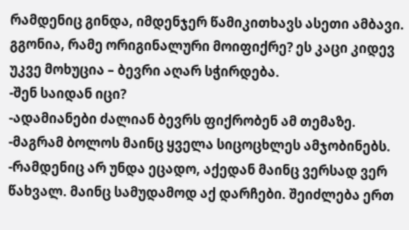რამდენიც გინდა, იმდენჯერ წამიკითხავს ასეთი ამბავი. გგონია, რამე ორიგინალური მოიფიქრე? ეს კაცი კიდევ უკვე მოხუცია – ბევრი აღარ სჭირდება.
-შენ საიდან იცი?
-ადამიანები ძალიან ბევრს ფიქრობენ ამ თემაზე.
-მაგრამ ბოლოს მაინც ყველა სიცოცხლეს ამჯობინებს.
-რამდენიც არ უნდა ეცადო, აქედან მაინც ვერსად ვერ წახვალ. მაინც სამუდამოდ აქ დარჩები. შეიძლება ერთ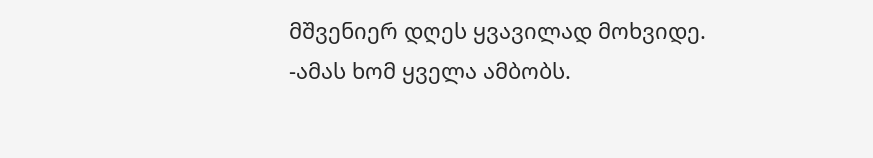მშვენიერ დღეს ყვავილად მოხვიდე.
-ამას ხომ ყველა ამბობს.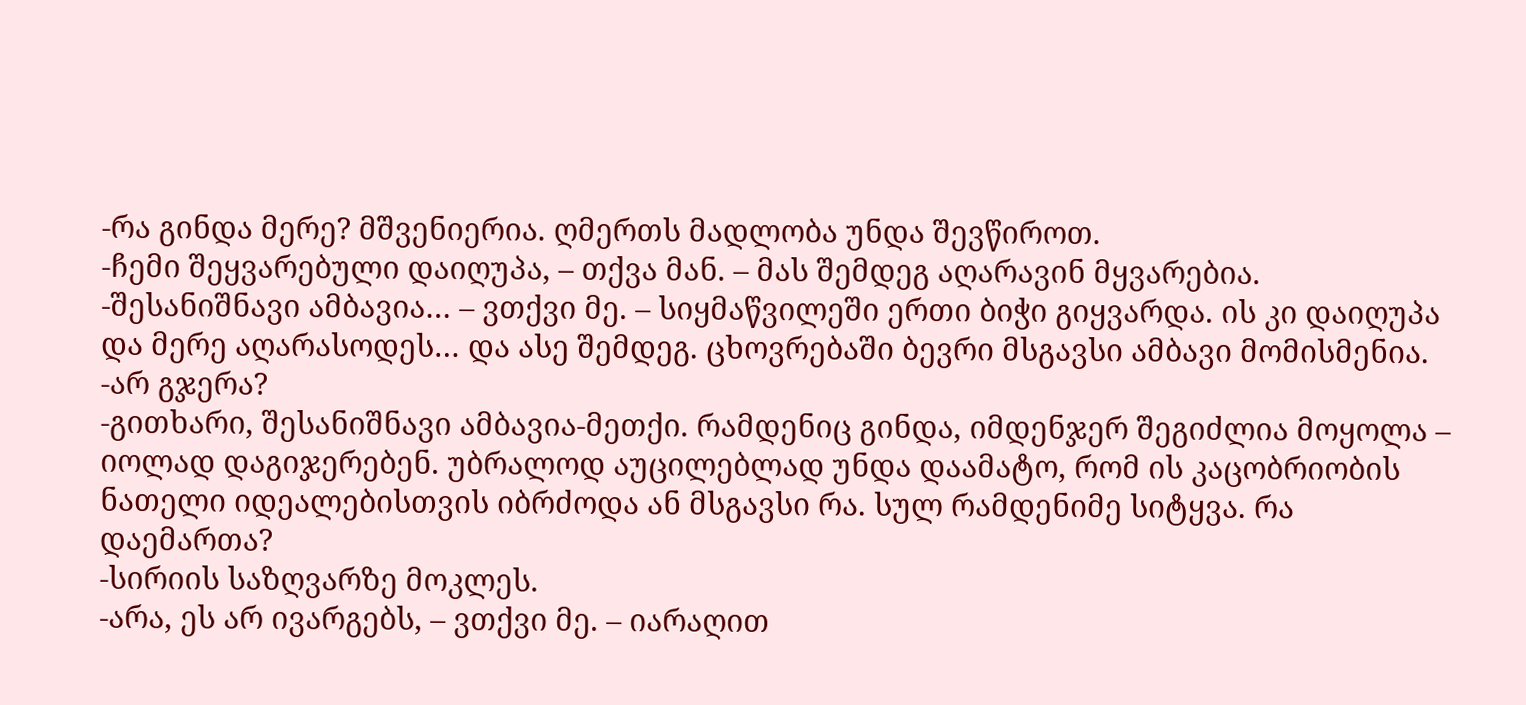-რა გინდა მერე? მშვენიერია. ღმერთს მადლობა უნდა შევწიროთ.
-ჩემი შეყვარებული დაიღუპა, – თქვა მან. – მას შემდეგ აღარავინ მყვარებია.
-შესანიშნავი ამბავია… – ვთქვი მე. – სიყმაწვილეში ერთი ბიჭი გიყვარდა. ის კი დაიღუპა და მერე აღარასოდეს… და ასე შემდეგ. ცხოვრებაში ბევრი მსგავსი ამბავი მომისმენია.
-არ გჯერა?
-გითხარი, შესანიშნავი ამბავია-მეთქი. რამდენიც გინდა, იმდენჯერ შეგიძლია მოყოლა – იოლად დაგიჯერებენ. უბრალოდ აუცილებლად უნდა დაამატო, რომ ის კაცობრიობის ნათელი იდეალებისთვის იბრძოდა ან მსგავსი რა. სულ რამდენიმე სიტყვა. რა დაემართა?
-სირიის საზღვარზე მოკლეს.
-არა, ეს არ ივარგებს, – ვთქვი მე. – იარაღით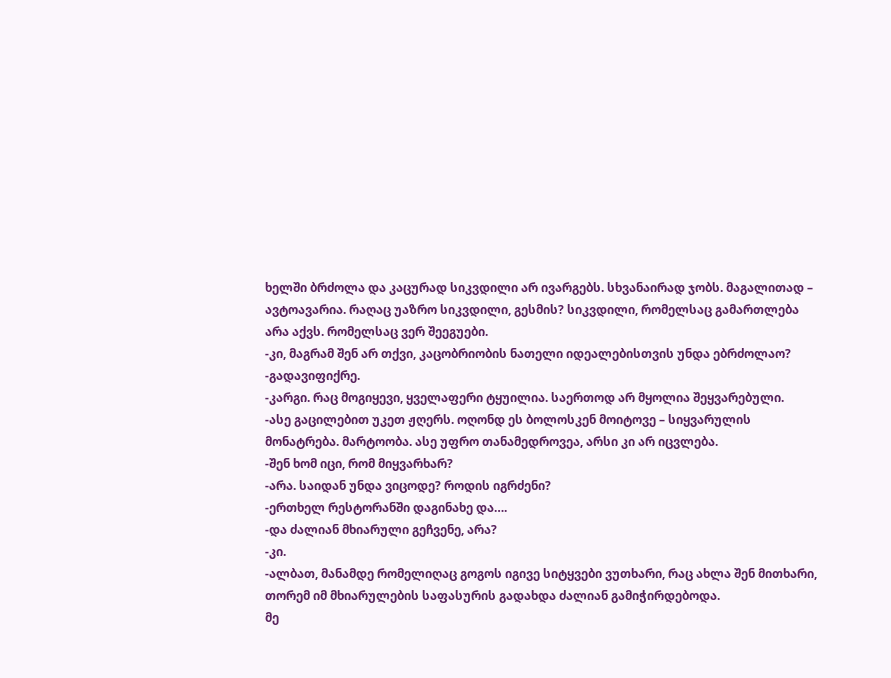ხელში ბრძოლა და კაცურად სიკვდილი არ ივარგებს. სხვანაირად ჯობს. მაგალითად – ავტოავარია. რაღაც უაზრო სიკვდილი, გესმის? სიკვდილი, რომელსაც გამართლება არა აქვს. რომელსაც ვერ შეეგუები.
-კი, მაგრამ შენ არ თქვი, კაცობრიობის ნათელი იდეალებისთვის უნდა ებრძოლაო?
-გადავიფიქრე.
-კარგი. რაც მოგიყევი, ყველაფერი ტყუილია. საერთოდ არ მყოლია შეყვარებული.
-ასე გაცილებით უკეთ ჟღერს. ოღონდ ეს ბოლოსკენ მოიტოვე – სიყვარულის მონატრება. მარტოობა. ასე უფრო თანამედროვეა, არსი კი არ იცვლება.
-შენ ხომ იცი, რომ მიყვარხარ?
-არა. საიდან უნდა ვიცოდე? როდის იგრძენი?
-ერთხელ რესტორანში დაგინახე და….
-და ძალიან მხიარული გეჩვენე, არა?
-კი.
-ალბათ, მანამდე რომელიღაც გოგოს იგივე სიტყვები ვუთხარი, რაც ახლა შენ მითხარი, თორემ იმ მხიარულების საფასურის გადახდა ძალიან გამიჭირდებოდა.
მე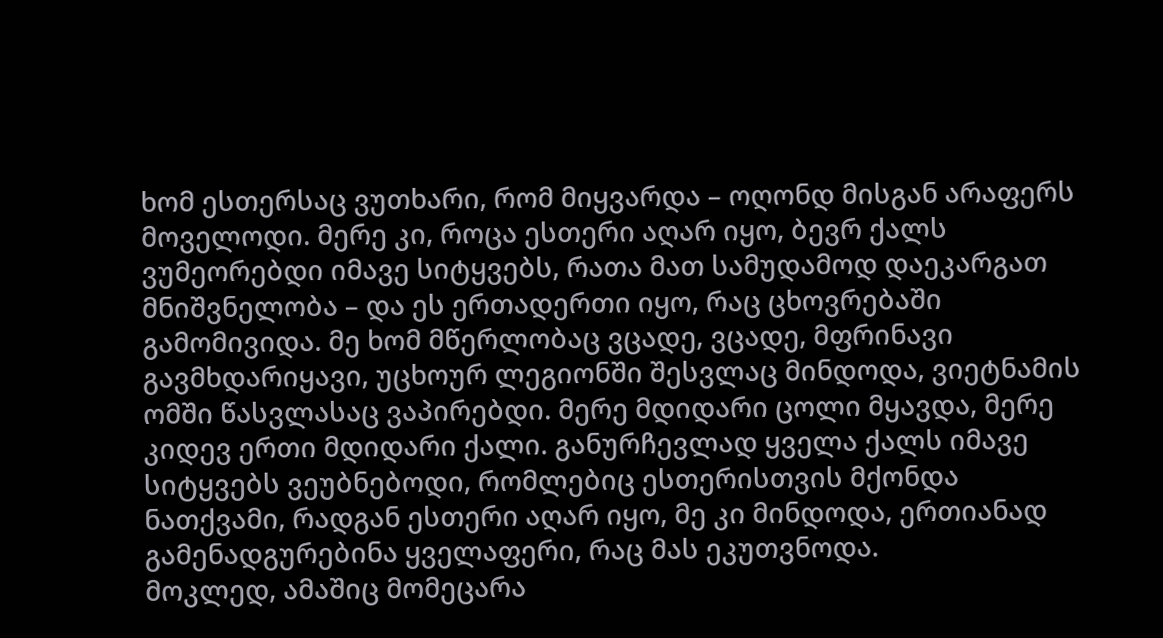ხომ ესთერსაც ვუთხარი, რომ მიყვარდა – ოღონდ მისგან არაფერს მოველოდი. მერე კი, როცა ესთერი აღარ იყო, ბევრ ქალს ვუმეორებდი იმავე სიტყვებს, რათა მათ სამუდამოდ დაეკარგათ მნიშვნელობა – და ეს ერთადერთი იყო, რაც ცხოვრებაში გამომივიდა. მე ხომ მწერლობაც ვცადე, ვცადე, მფრინავი გავმხდარიყავი, უცხოურ ლეგიონში შესვლაც მინდოდა, ვიეტნამის ომში წასვლასაც ვაპირებდი. მერე მდიდარი ცოლი მყავდა, მერე კიდევ ერთი მდიდარი ქალი. განურჩევლად ყველა ქალს იმავე სიტყვებს ვეუბნებოდი, რომლებიც ესთერისთვის მქონდა ნათქვამი, რადგან ესთერი აღარ იყო, მე კი მინდოდა, ერთიანად გამენადგურებინა ყველაფერი, რაც მას ეკუთვნოდა.
მოკლედ, ამაშიც მომეცარა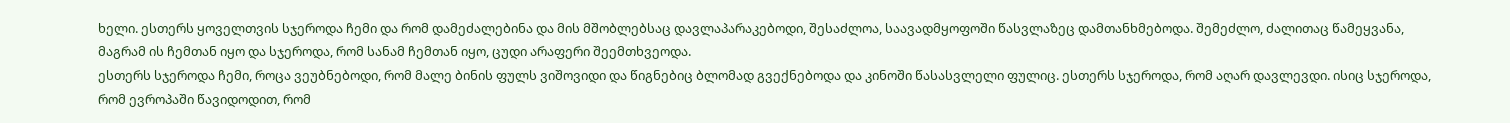ხელი. ესთერს ყოველთვის სჯეროდა ჩემი და რომ დამეძალებინა და მის მშობლებსაც დავლაპარაკებოდი, შესაძლოა, საავადმყოფოში წასვლაზეც დამთანხმებოდა. შემეძლო, ძალითაც წამეყვანა, მაგრამ ის ჩემთან იყო და სჯეროდა, რომ სანამ ჩემთან იყო, ცუდი არაფერი შეემთხვეოდა.
ესთერს სჯეროდა ჩემი, როცა ვეუბნებოდი, რომ მალე ბინის ფულს ვიშოვიდი და წიგნებიც ბლომად გვექნებოდა და კინოში წასასვლელი ფულიც. ესთერს სჯეროდა, რომ აღარ დავლევდი. ისიც სჯეროდა, რომ ევროპაში წავიდოდით, რომ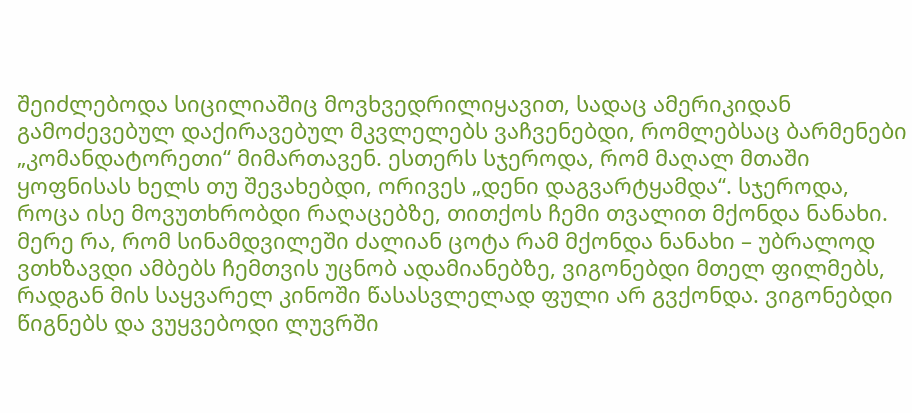შეიძლებოდა სიცილიაშიც მოვხვედრილიყავით, სადაც ამერიკიდან გამოძევებულ დაქირავებულ მკვლელებს ვაჩვენებდი, რომლებსაც ბარმენები „კომანდატორეთი“ მიმართავენ. ესთერს სჯეროდა, რომ მაღალ მთაში ყოფნისას ხელს თუ შევახებდი, ორივეს „დენი დაგვარტყამდა“. სჯეროდა, როცა ისე მოვუთხრობდი რაღაცებზე, თითქოს ჩემი თვალით მქონდა ნანახი. მერე რა, რომ სინამდვილეში ძალიან ცოტა რამ მქონდა ნანახი – უბრალოდ ვთხზავდი ამბებს ჩემთვის უცნობ ადამიანებზე, ვიგონებდი მთელ ფილმებს, რადგან მის საყვარელ კინოში წასასვლელად ფული არ გვქონდა. ვიგონებდი წიგნებს და ვუყვებოდი ლუვრში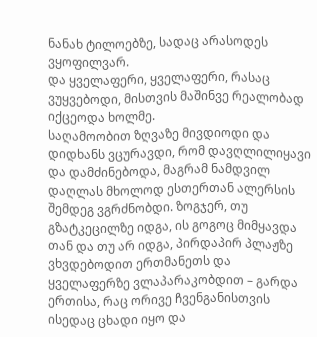ნანახ ტილოებზე, სადაც არასოდეს ვყოფილვარ.
და ყველაფერი, ყველაფერი, რასაც ვუყვებოდი, მისთვის მაშინვე რეალობად იქცეოდა ხოლმე.
საღამოობით ზღვაზე მივდიოდი და დიდხანს ვცურავდი, რომ დავღლილიყავი და დამძინებოდა, მაგრამ ნამდვილ დაღლას მხოლოდ ესთერთან ალერსის შემდეგ ვგრძნობდი. ზოგჯერ, თუ გზატკეცილზე იდგა, ის გოგოც მიმყავდა თან და თუ არ იდგა, პირდაპირ პლაჟზე ვხვდებოდით ერთმანეთს და ყველაფერზე ვლაპარაკობდით – გარდა ერთისა, რაც ორივე ჩვენგანისთვის ისედაც ცხადი იყო და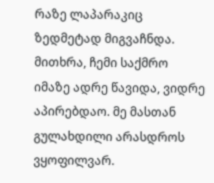რაზე ლაპარაკიც ზედმეტად მიგვაჩნდა.
მითხრა, ჩემი საქმრო იმაზე ადრე წავიდა, ვიდრე აპირებდაო. მე მასთან გულახდილი არასდროს ვყოფილვარ.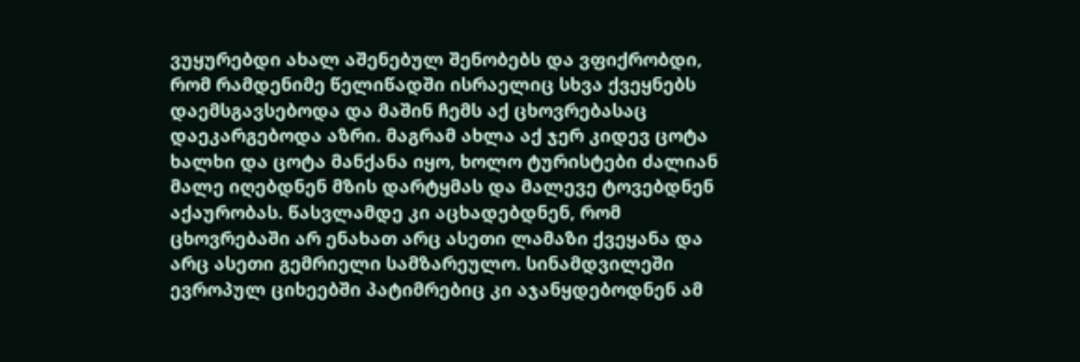ვუყურებდი ახალ აშენებულ შენობებს და ვფიქრობდი, რომ რამდენიმე წელიწადში ისრაელიც სხვა ქვეყნებს დაემსგავსებოდა და მაშინ ჩემს აქ ცხოვრებასაც დაეკარგებოდა აზრი. მაგრამ ახლა აქ ჯერ კიდევ ცოტა ხალხი და ცოტა მანქანა იყო, ხოლო ტურისტები ძალიან მალე იღებდნენ მზის დარტყმას და მალევე ტოვებდნენ აქაურობას. წასვლამდე კი აცხადებდნენ, რომ ცხოვრებაში არ ენახათ არც ასეთი ლამაზი ქვეყანა და არც ასეთი გემრიელი სამზარეულო. სინამდვილეში ევროპულ ციხეებში პატიმრებიც კი აჯანყდებოდნენ ამ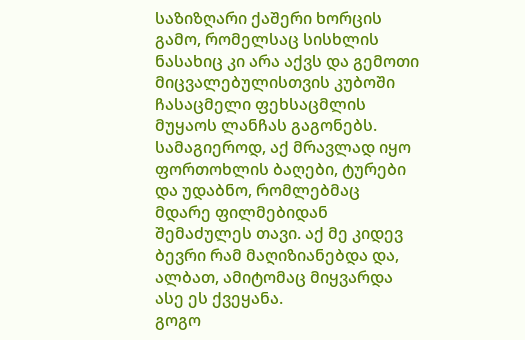საზიზღარი ქაშერი ხორცის გამო, რომელსაც სისხლის ნასახიც კი არა აქვს და გემოთი მიცვალებულისთვის კუბოში ჩასაცმელი ფეხსაცმლის მუყაოს ლანჩას გაგონებს.
სამაგიეროდ, აქ მრავლად იყო ფორთოხლის ბაღები, ტურები და უდაბნო, რომლებმაც მდარე ფილმებიდან შემაძულეს თავი. აქ მე კიდევ ბევრი რამ მაღიზიანებდა და, ალბათ, ამიტომაც მიყვარდა ასე ეს ქვეყანა.
გოგო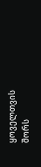ყოველთვის შორს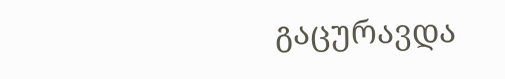გაცურავდა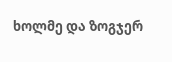ხოლმე და ზოგჯერ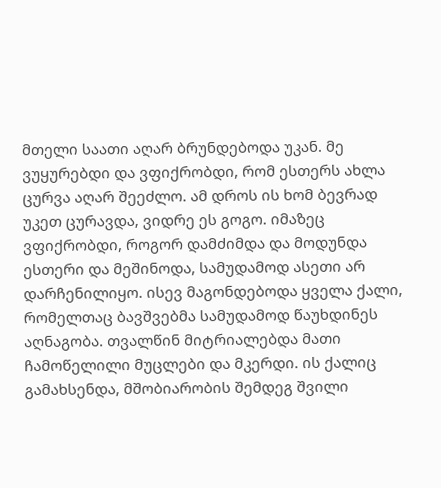მთელი საათი აღარ ბრუნდებოდა უკან. მე ვუყურებდი და ვფიქრობდი, რომ ესთერს ახლა ცურვა აღარ შეეძლო. ამ დროს ის ხომ ბევრად უკეთ ცურავდა, ვიდრე ეს გოგო. იმაზეც ვფიქრობდი, როგორ დამძიმდა და მოდუნდა ესთერი და მეშინოდა, სამუდამოდ ასეთი არ დარჩენილიყო. ისევ მაგონდებოდა ყველა ქალი, რომელთაც ბავშვებმა სამუდამოდ წაუხდინეს აღნაგობა. თვალწინ მიტრიალებდა მათი ჩამოწელილი მუცლები და მკერდი. ის ქალიც გამახსენდა, მშობიარობის შემდეგ შვილი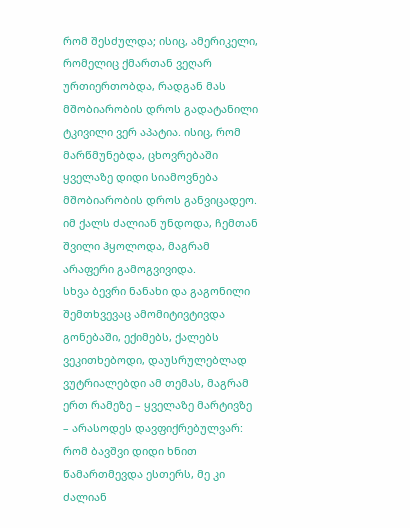რომ შესძულდა; ისიც, ამერიკელი, რომელიც ქმართან ვეღარ ურთიერთობდა, რადგან მას მშობიარობის დროს გადატანილი ტკივილი ვერ აპატია. ისიც, რომ მარწმუნებდა, ცხოვრებაში ყველაზე დიდი სიამოვნება მშობიარობის დროს განვიცადეო. იმ ქალს ძალიან უნდოდა, ჩემთან შვილი ჰყოლოდა, მაგრამ არაფერი გამოგვივიდა.
სხვა ბევრი ნანახი და გაგონილი შემთხვევაც ამომიტივტივდა გონებაში, ექიმებს, ქალებს ვეკითხებოდი, დაუსრულებლად ვუტრიალებდი ამ თემას, მაგრამ ერთ რამეზე – ყველაზე მარტივზე – არასოდეს დავფიქრებულვარ: რომ ბავშვი დიდი ხნით წამართმევდა ესთერს, მე კი ძალიან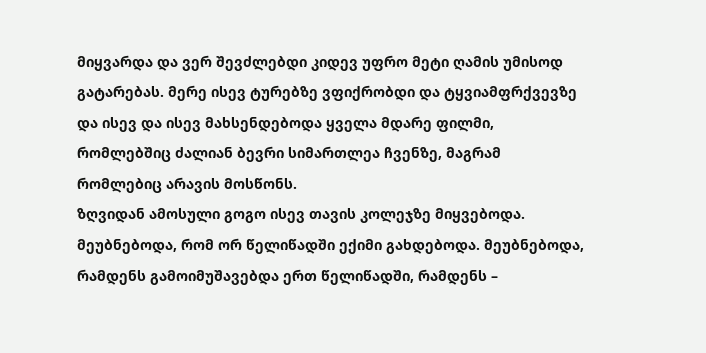მიყვარდა და ვერ შევძლებდი კიდევ უფრო მეტი ღამის უმისოდ გატარებას. მერე ისევ ტურებზე ვფიქრობდი და ტყვიამფრქვევზე და ისევ და ისევ მახსენდებოდა ყველა მდარე ფილმი, რომლებშიც ძალიან ბევრი სიმართლეა ჩვენზე, მაგრამ რომლებიც არავის მოსწონს.
ზღვიდან ამოსული გოგო ისევ თავის კოლეჯზე მიყვებოდა. მეუბნებოდა, რომ ორ წელიწადში ექიმი გახდებოდა. მეუბნებოდა, რამდენს გამოიმუშავებდა ერთ წელიწადში, რამდენს –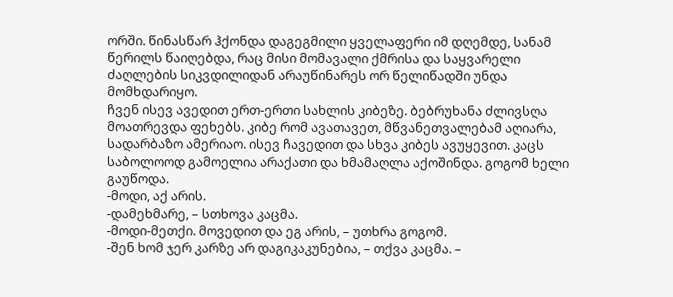ორში. წინასწარ ჰქონდა დაგეგმილი ყველაფერი იმ დღემდე, სანამ წერილს წაიღებდა, რაც მისი მომავალი ქმრისა და საყვარელი ძაღლების სიკვდილიდან არაუწინარეს ორ წელიწადში უნდა მომხდარიყო.
ჩვენ ისევ ავედით ერთ-ერთი სახლის კიბეზე. ბებრუხანა ძლივსღა მოათრევდა ფეხებს. კიბე რომ ავათავეთ, მწვანეთვალებამ აღიარა, სადარბაზო ამერიაო. ისევ ჩავედით და სხვა კიბეს ავუყევით. კაცს საბოლოოდ გამოელია არაქათი და ხმამაღლა აქოშინდა. გოგომ ხელი გაუწოდა.
-მოდი, აქ არის.
-დამეხმარე, – სთხოვა კაცმა.
-მოდი-მეთქი. მოვედით და ეგ არის, – უთხრა გოგომ.
-შენ ხომ ჯერ კარზე არ დაგიკაკუნებია, – თქვა კაცმა. –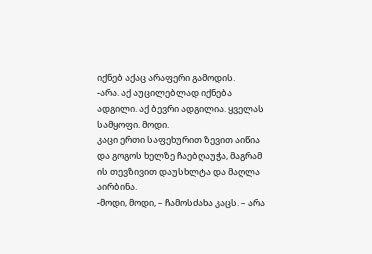იქნებ აქაც არაფერი გამოდის.
-არა. აქ აუცილებლად იქნება ადგილი. აქ ბევრი ადგილია. ყველას სამყოფი. მოდი.
კაცი ერთი საფეხურით ზევით აიწია და გოგოს ხელზე ჩაებღაუჭა, მაგრამ ის თევზივით დაუსხლტა და მაღლა აირბინა.
-მოდი, მოდი, – ჩამოსძახა კაცს. – არა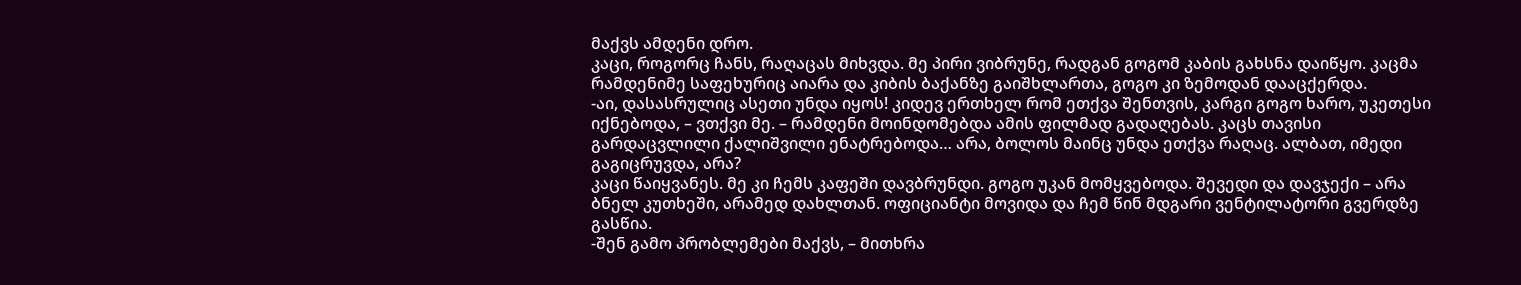მაქვს ამდენი დრო.
კაცი, როგორც ჩანს, რაღაცას მიხვდა. მე პირი ვიბრუნე, რადგან გოგომ კაბის გახსნა დაიწყო. კაცმა რამდენიმე საფეხურიც აიარა და კიბის ბაქანზე გაიშხლართა, გოგო კი ზემოდან დააცქერდა.
-აი, დასასრულიც ასეთი უნდა იყოს! კიდევ ერთხელ რომ ეთქვა შენთვის, კარგი გოგო ხარო, უკეთესი იქნებოდა, – ვთქვი მე. – რამდენი მოინდომებდა ამის ფილმად გადაღებას. კაცს თავისი გარდაცვლილი ქალიშვილი ენატრებოდა… არა, ბოლოს მაინც უნდა ეთქვა რაღაც. ალბათ, იმედი გაგიცრუვდა, არა?
კაცი წაიყვანეს. მე კი ჩემს კაფეში დავბრუნდი. გოგო უკან მომყვებოდა. შევედი და დავჯექი – არა ბნელ კუთხეში, არამედ დახლთან. ოფიციანტი მოვიდა და ჩემ წინ მდგარი ვენტილატორი გვერდზე გასწია.
-შენ გამო პრობლემები მაქვს, – მითხრა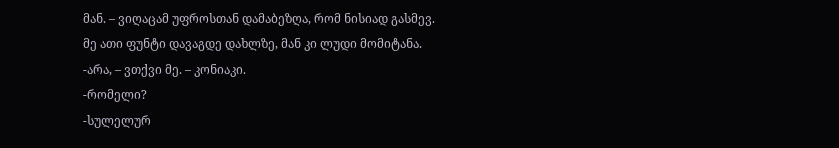მან. – ვიღაცამ უფროსთან დამაბეზღა, რომ ნისიად გასმევ.
მე ათი ფუნტი დავაგდე დახლზე, მან კი ლუდი მომიტანა.
-არა, – ვთქვი მე. – კონიაკი.
-რომელი?
-სულელურ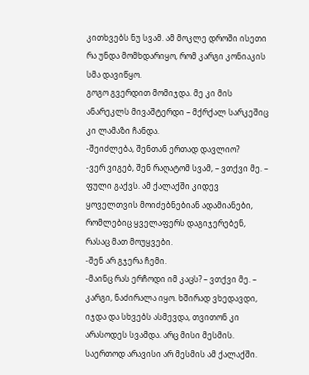კითხვებს ნუ სვამ. ამ მოკლე დროში ისეთი რა უნდა მომხდარიყო, რომ კარგი კონიაკის სმა დავიწყო.
გოგო გვერდით მომიჯდა. მე კი მის ანარეკლს მივაშტერდი – მქრქალ სარკეშიც კი ლამაზი ჩანდა.
-შეიძლება, შენთან ერთად დავლიო?
-ვერ ვიგებ, შენ რაღატომ სვამ, – ვთქვი მე. – ფული გაქვს. ამ ქალაქში კიდევ ყოველთვის მოიძებნებიან ადამიანები, რომლებიც ყველაფერს დაგიჯერებენ, რასაც მათ მოუყვები.
-შენ არ გჯერა ჩემი.
-მაინც რას ერჩოდი იმ კაცს? – ვთქვი მე. – კარგი, ნაძირალა იყო. ხშირად ვხედავდი, იჯდა და სხვებს ასმევდა, თვითონ კი არასოდეს სვამდა. არც მისი მესმის. საერთოდ არავისი არ მესმის ამ ქალაქში.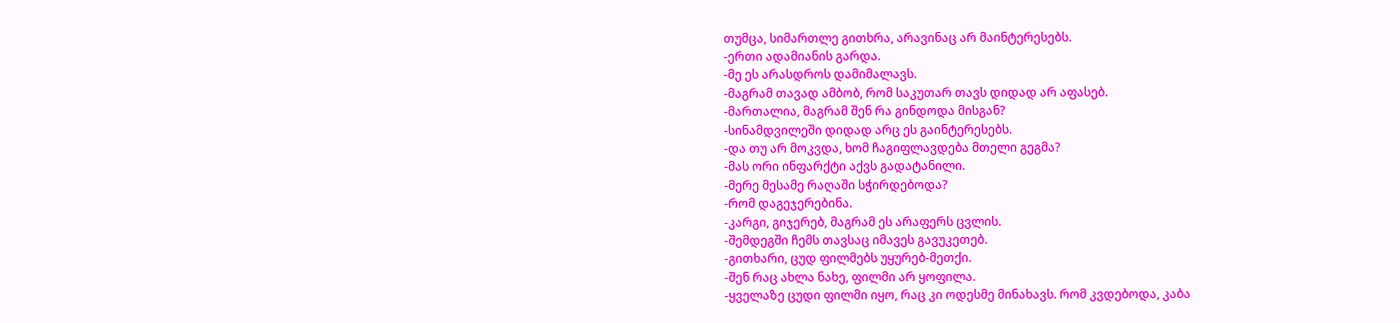თუმცა, სიმართლე გითხრა, არავინაც არ მაინტერესებს.
-ერთი ადამიანის გარდა.
-მე ეს არასდროს დამიმალავს.
-მაგრამ თავად ამბობ, რომ საკუთარ თავს დიდად არ აფასებ.
-მართალია, მაგრამ შენ რა გინდოდა მისგან?
-სინამდვილეში დიდად არც ეს გაინტერესებს.
-და თუ არ მოკვდა, ხომ ჩაგიფლავდება მთელი გეგმა?
-მას ორი ინფარქტი აქვს გადატანილი.
-მერე მესამე რაღაში სჭირდებოდა?
-რომ დაგეჯერებინა.
-კარგი, გიჯერებ, მაგრამ ეს არაფერს ცვლის.
-შემდეგში ჩემს თავსაც იმავეს გავუკეთებ.
-გითხარი, ცუდ ფილმებს უყურებ-მეთქი.
-შენ რაც ახლა ნახე, ფილმი არ ყოფილა.
-ყველაზე ცუდი ფილმი იყო, რაც კი ოდესმე მინახავს. რომ კვდებოდა, კაბა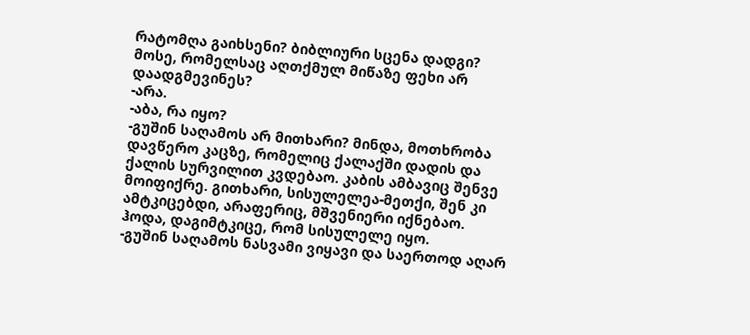რატომღა გაიხსენი? ბიბლიური სცენა დადგი? მოსე, რომელსაც აღთქმულ მიწაზე ფეხი არ დაადგმევინეს?
-არა.
-აბა, რა იყო?
-გუშინ საღამოს არ მითხარი? მინდა, მოთხრობა დავწერო კაცზე, რომელიც ქალაქში დადის და ქალის სურვილით კვდებაო. კაბის ამბავიც შენვე მოიფიქრე. გითხარი, სისულელეა-მეთქი, შენ კი ამტკიცებდი, არაფერიც, მშვენიერი იქნებაო. ჰოდა, დაგიმტკიცე, რომ სისულელე იყო.
-გუშინ საღამოს ნასვამი ვიყავი და საერთოდ აღარ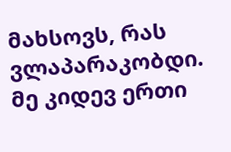მახსოვს, რას ვლაპარაკობდი.
მე კიდევ ერთი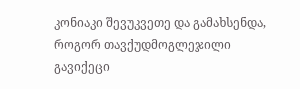კონიაკი შევუკვეთე და გამახსენდა, როგორ თავქუდმოგლეჯილი გავიქეცი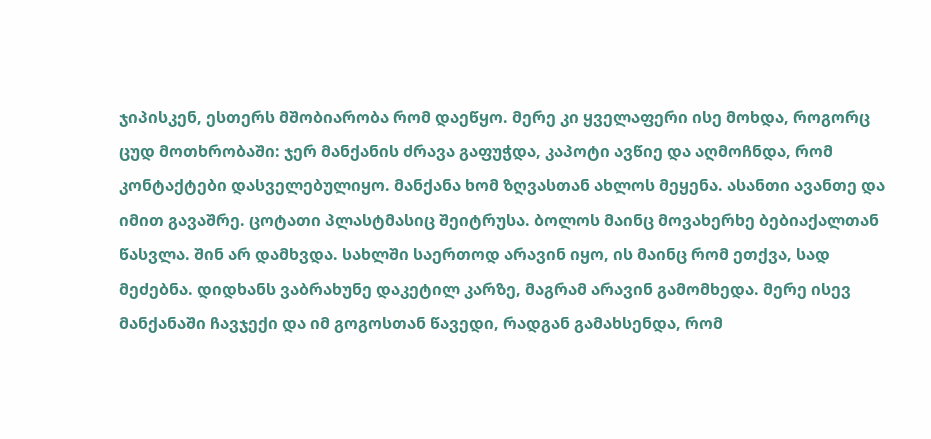ჯიპისკენ, ესთერს მშობიარობა რომ დაეწყო. მერე კი ყველაფერი ისე მოხდა, როგორც ცუდ მოთხრობაში: ჯერ მანქანის ძრავა გაფუჭდა, კაპოტი ავწიე და აღმოჩნდა, რომ კონტაქტები დასველებულიყო. მანქანა ხომ ზღვასთან ახლოს მეყენა. ასანთი ავანთე და იმით გავაშრე. ცოტათი პლასტმასიც შეიტრუსა. ბოლოს მაინც მოვახერხე ბებიაქალთან წასვლა. შინ არ დამხვდა. სახლში საერთოდ არავინ იყო, ის მაინც რომ ეთქვა, სად მეძებნა. დიდხანს ვაბრახუნე დაკეტილ კარზე, მაგრამ არავინ გამომხედა. მერე ისევ მანქანაში ჩავჯექი და იმ გოგოსთან წავედი, რადგან გამახსენდა, რომ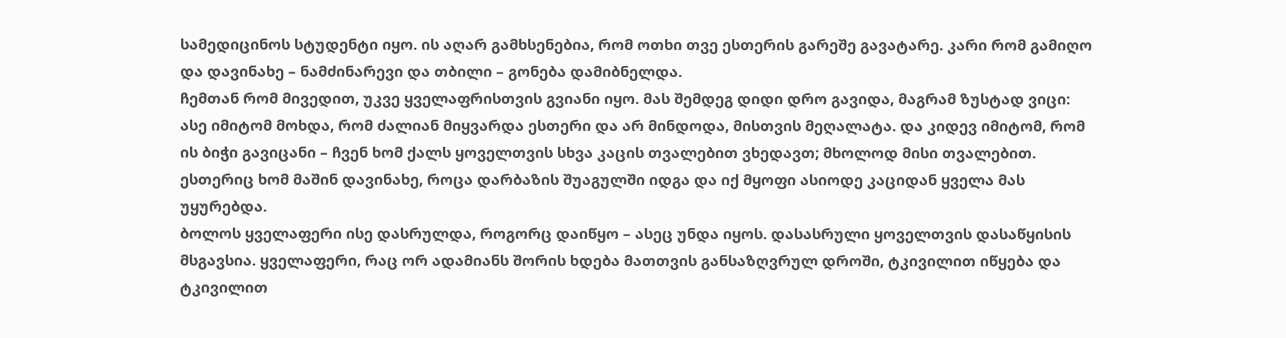სამედიცინოს სტუდენტი იყო. ის აღარ გამხსენებია, რომ ოთხი თვე ესთერის გარეშე გავატარე. კარი რომ გამიღო და დავინახე – ნამძინარევი და თბილი – გონება დამიბნელდა.
ჩემთან რომ მივედით, უკვე ყველაფრისთვის გვიანი იყო. მას შემდეგ დიდი დრო გავიდა, მაგრამ ზუსტად ვიცი: ასე იმიტომ მოხდა, რომ ძალიან მიყვარდა ესთერი და არ მინდოდა, მისთვის მეღალატა. და კიდევ იმიტომ, რომ ის ბიჭი გავიცანი – ჩვენ ხომ ქალს ყოველთვის სხვა კაცის თვალებით ვხედავთ; მხოლოდ მისი თვალებით. ესთერიც ხომ მაშინ დავინახე, როცა დარბაზის შუაგულში იდგა და იქ მყოფი ასიოდე კაციდან ყველა მას უყურებდა.
ბოლოს ყველაფერი ისე დასრულდა, როგორც დაიწყო – ასეც უნდა იყოს. დასასრული ყოველთვის დასაწყისის მსგავსია. ყველაფერი, რაც ორ ადამიანს შორის ხდება მათთვის განსაზღვრულ დროში, ტკივილით იწყება და ტკივილით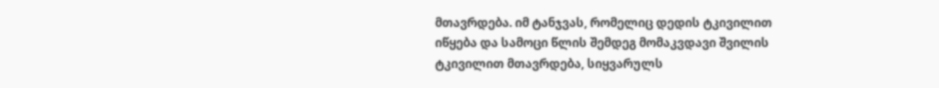მთავრდება. იმ ტანჯვას, რომელიც დედის ტკივილით იწყება და სამოცი წლის შემდეგ მომაკვდავი შვილის ტკივილით მთავრდება, სიყვარულს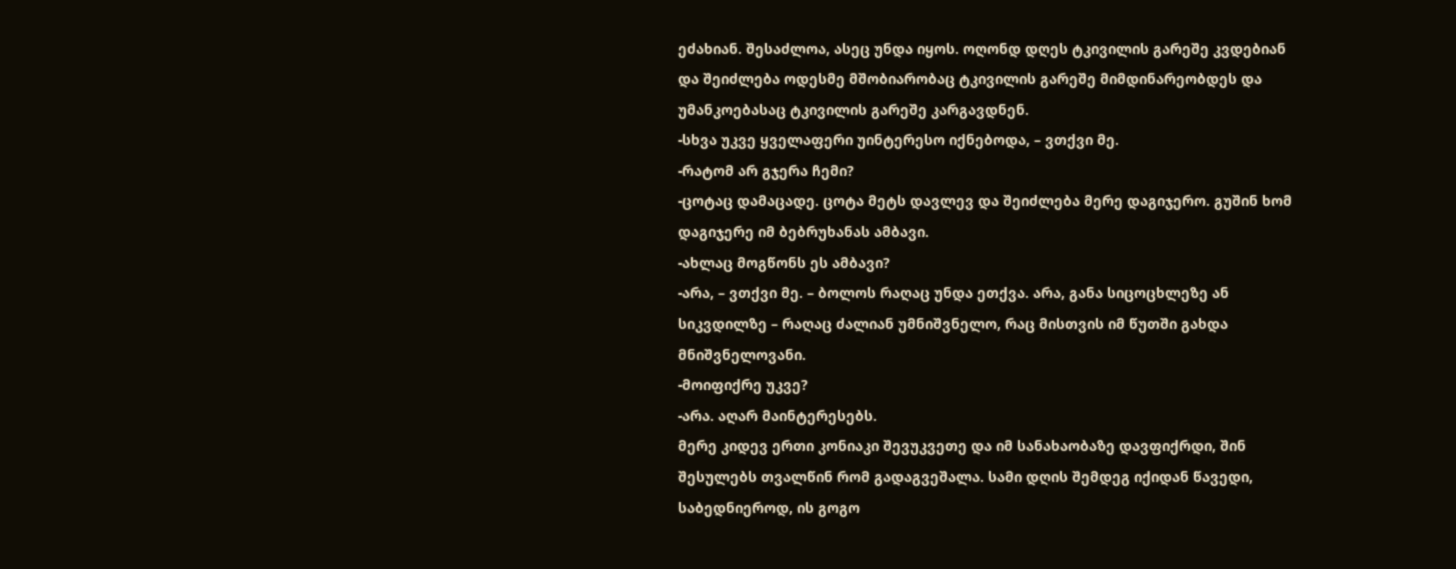ეძახიან. შესაძლოა, ასეც უნდა იყოს. ოღონდ დღეს ტკივილის გარეშე კვდებიან და შეიძლება ოდესმე მშობიარობაც ტკივილის გარეშე მიმდინარეობდეს და უმანკოებასაც ტკივილის გარეშე კარგავდნენ.
-სხვა უკვე ყველაფერი უინტერესო იქნებოდა, – ვთქვი მე.
-რატომ არ გჯერა ჩემი?
-ცოტაც დამაცადე. ცოტა მეტს დავლევ და შეიძლება მერე დაგიჯერო. გუშინ ხომ დაგიჯერე იმ ბებრუხანას ამბავი.
-ახლაც მოგწონს ეს ამბავი?
-არა, – ვთქვი მე. – ბოლოს რაღაც უნდა ეთქვა. არა, განა სიცოცხლეზე ან სიკვდილზე – რაღაც ძალიან უმნიშვნელო, რაც მისთვის იმ წუთში გახდა მნიშვნელოვანი.
-მოიფიქრე უკვე?
-არა. აღარ მაინტერესებს.
მერე კიდევ ერთი კონიაკი შევუკვეთე და იმ სანახაობაზე დავფიქრდი, შინ შესულებს თვალწინ რომ გადაგვეშალა. სამი დღის შემდეგ იქიდან წავედი, საბედნიეროდ, ის გოგო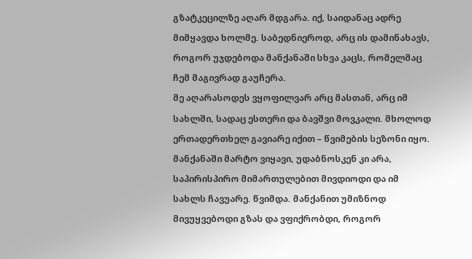გზატკეცილზე აღარ მდგარა. იქ, საიდანაც ადრე მიმყავდა ხოლმე. საბედნიეროდ, არც ის დამინახავს, როგორ უჯდებოდა მანქანაში სხვა კაცს, რომელმაც ჩემ მაგივრად გაუჩერა.
მე აღარასოდეს ვყოფილვარ არც მასთან, არც იმ სახლში, სადაც ესთერი და ბავშვი მოვკალი. მხოლოდ ერთადერთხელ გავიარე იქით – წვიმების სეზონი იყო. მანქანაში მარტო ვიყავი, უდაბნოსკენ კი არა, საპირისპირო მიმართულებით მივდიოდი და იმ სახლს ჩავუარე. წვიმდა. მანქანით უმიზნოდ მივუყვებოდი გზას და ვფიქრობდი, როგორ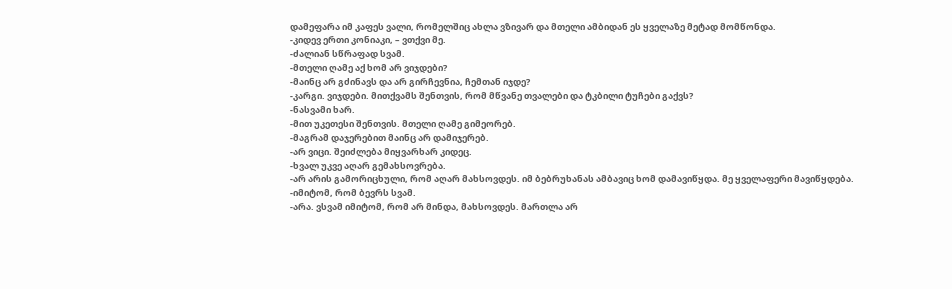დამეფარა იმ კაფეს ვალი, რომელშიც ახლა ვზივარ და მთელი ამბიდან ეს ყველაზე მეტად მომწონდა.
-კიდევ ერთი კონიაკი, – ვთქვი მე.
-ძალიან სწრაფად სვამ.
-მთელი ღამე აქ ხომ არ ვიჯდები?
-მაინც არ გძინავს და არ გირჩევნია, ჩემთან იჯდე?
-კარგი. ვიჯდები. მითქვამს შენთვის, რომ მწვანე თვალები და ტკბილი ტუჩები გაქვს?
-ნასვამი ხარ.
-მით უკეთესი შენთვის. მთელი ღამე გიმეორებ.
-მაგრამ დაჯერებით მაინც არ დამიჯერებ.
-არ ვიცი. შეიძლება მიყვარხარ კიდეც.
-ხვალ უკვე აღარ გემახსოვრება.
-არ არის გამორიცხული, რომ აღარ მახსოვდეს. იმ ბებრუხანას ამბავიც ხომ დამავიწყდა. მე ყველაფერი მავიწყდება.
-იმიტომ, რომ ბევრს სვამ.
-არა. ვსვამ იმიტომ, რომ არ მინდა, მახსოვდეს. მართლა არ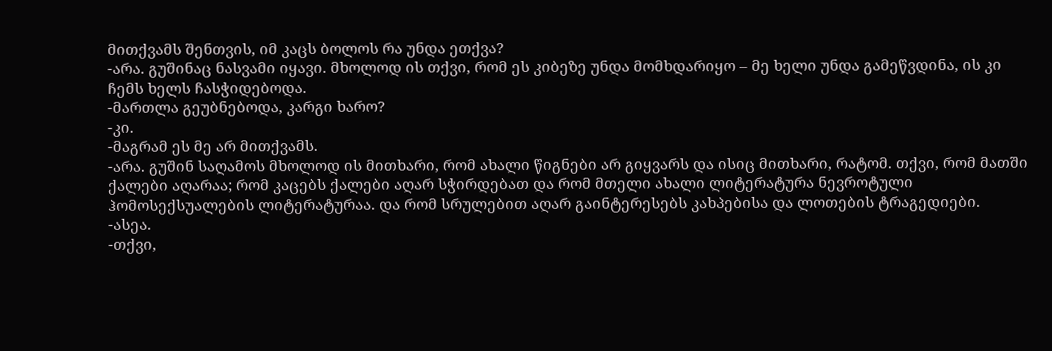მითქვამს შენთვის, იმ კაცს ბოლოს რა უნდა ეთქვა?
-არა. გუშინაც ნასვამი იყავი. მხოლოდ ის თქვი, რომ ეს კიბეზე უნდა მომხდარიყო – მე ხელი უნდა გამეწვდინა, ის კი ჩემს ხელს ჩასჭიდებოდა.
-მართლა გეუბნებოდა, კარგი ხარო?
-კი.
-მაგრამ ეს მე არ მითქვამს.
-არა. გუშინ საღამოს მხოლოდ ის მითხარი, რომ ახალი წიგნები არ გიყვარს და ისიც მითხარი, რატომ. თქვი, რომ მათში ქალები აღარაა; რომ კაცებს ქალები აღარ სჭირდებათ და რომ მთელი ახალი ლიტერატურა ნევროტული ჰომოსექსუალების ლიტერატურაა. და რომ სრულებით აღარ გაინტერესებს კახპებისა და ლოთების ტრაგედიები.
-ასეა.
-თქვი,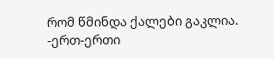რომ წმინდა ქალები გაკლია.
-ერთ-ერთი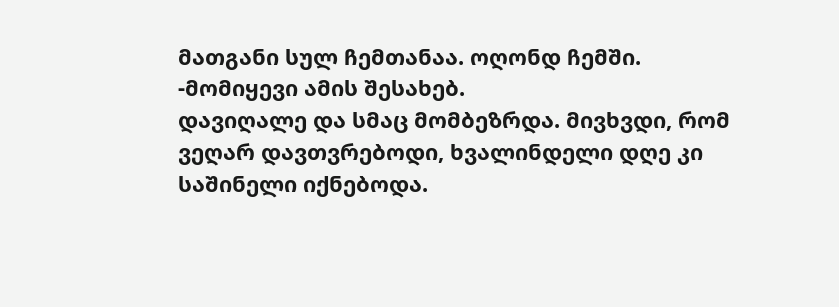მათგანი სულ ჩემთანაა. ოღონდ ჩემში.
-მომიყევი ამის შესახებ.
დავიღალე და სმაც მომბეზრდა. მივხვდი, რომ ვეღარ დავთვრებოდი, ხვალინდელი დღე კი საშინელი იქნებოდა.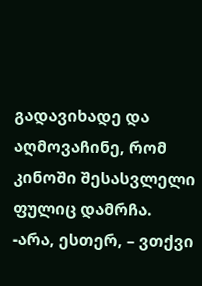გადავიხადე და აღმოვაჩინე, რომ კინოში შესასვლელი ფულიც დამრჩა.
-არა, ესთერ, – ვთქვი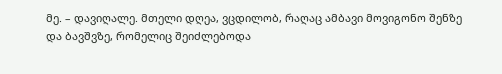მე. – დავიღალე. მთელი დღეა, ვცდილობ, რაღაც ამბავი მოვიგონო შენზე და ბავშვზე, რომელიც შეიძლებოდა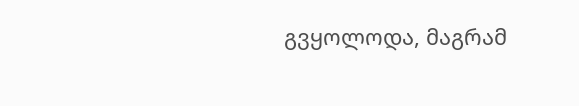გვყოლოდა, მაგრამ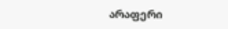არაფერი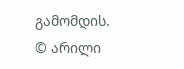გამომდის.
© არილი